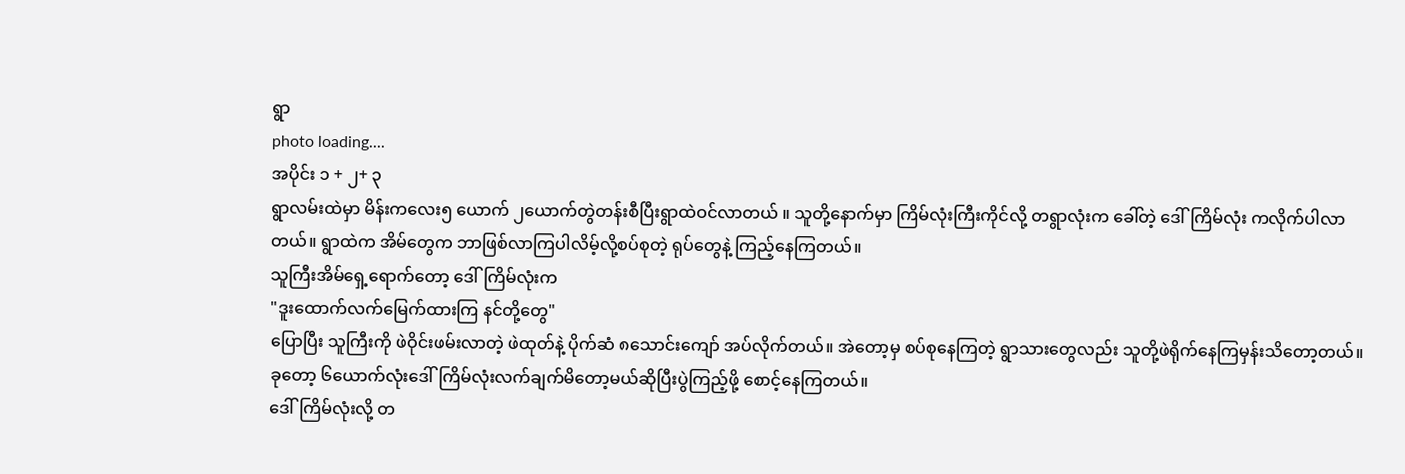ရွာ
photo loading....
အပိုင်း ၁ + ၂+ ၃
ရွာလမ်းထဲမှာ မိန်းကလေး၅ ယောက် ၂ယောက်တွဲတန်းစီပြီးရွာထဲဝင်လာတယ် ။ သူတို့နောက်မှာ ကြိမ်လုံးကြီးကိုင်လို့ တရွာလုံးက ခေါ်တဲ့ ဒေါ်ကြိမ်လုံး ကလိုက်ပါလာတယ်။ ရွာထဲက အိမ်တွေက ဘာဖြစ်လာကြပါလိမ့်လို့စပ်စုတဲ့ ရုပ်တွေနဲ့ ကြည့်နေကြတယ်။
သူကြီးအိမ်ရှေ့ရောက်တော့ ဒေါ်ကြိမ်လုံးက
"ဒူးထောက်လက်မြေက်ထားကြ နင်တို့တွေ"
ပြောပြီး သူကြီးကို ဖဲဝိုင်းဖမ်းလာတဲ့ ဖဲထုတ်နဲ့ ပိုက်ဆံ ၈သောင်းကျော် အပ်လိုက်တယ်။ အဲတော့မှ စပ်စုနေကြတဲ့ ရွာသားတွေလည်း သူတို့ဖဲရိုက်နေကြမှန်းသိတော့တယ်။ ခုတော့ ၆ယောက်လုံးဒေါ်ကြိမ်လုံးလက်ချက်မိတော့မယ်ဆိုပြီးပွဲကြည့်ဖို့ စောင့်နေကြတယ်။
ဒေါ်ကြိမ်လုံးလို့ တ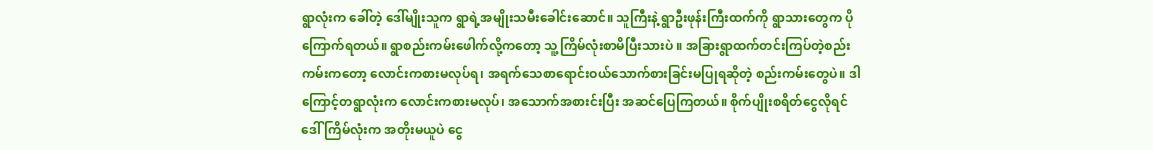ရွာလုံးက ခေါ်တဲ့ ဒေါ်မျိုးသူက ရွာရဲ့အမျိုးသမီးခေါင်းဆောင်။ သူကြီးနဲ့ ရွာဦးဖုန်းကြီးထက်ကို ရွာသားတွေက ပိုကြောက်ရတယ်။ ရွာစည်းကမ်းဖေါက်လို့ကတော့ သူ့ကြိမ်လုံးစာမိပြီးသားပဲ ။ အခြားရွာထက်တင်းကြပ်တဲ့စည်းကမ်းကတော့ လောင်းကစားမလုပ်ရ၊ အရက်သေစာရောင်းဝယ်သောက်စားခြင်းမပြုရဆိုတဲ့ စည်းကမ်းတွေပဲ။ ဒါကြောင့်တရွာလုံးက လောင်းကစားမလုပ်၊ အသောက်အစားင်းပြီး အဆင်ပြေကြတယ်။ စိုက်ပျိုးစရိတ်ငွေလိုရင် ဒေါ်ကြိမ်လုံးက အတိုးမယူပဲ ငွေ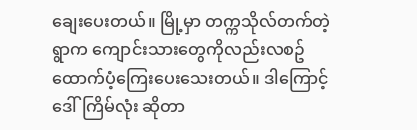ချေးပေးတယ်။ မြို့မှာ တက္ကသိုလ်တက်တဲ့ ရွာက ကျောင်းသားတွေကိုလည်းလစဥ်ထောက်ပံ့ကြေးပေးသေးတယ်။ ဒါကြောင့်ဒေါ်ကြိမ်လုံး ဆိုတာ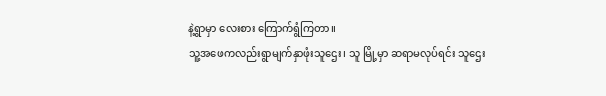နဲ့ရွာမှာ လေးစား ကြောက်ရွံကြတာ။
သူ့အဖေကလည်းရွာမျက်နှာဖုံးသူဌေး၊ သူ မြို့မှာ ဆရာမလုပ်ရင်း သူဌေး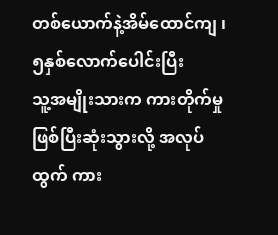တစ်ယောက်နဲ့အိမ်ထောင်ကျ ၊ ၅နှစ်လောက်ပေါင်းပြီး
သူ့အမျိုးသားက ကားတိုက်မှုဖြစ်ပြီးဆုံးသွားလို့ အလုပ်ထွက် ကား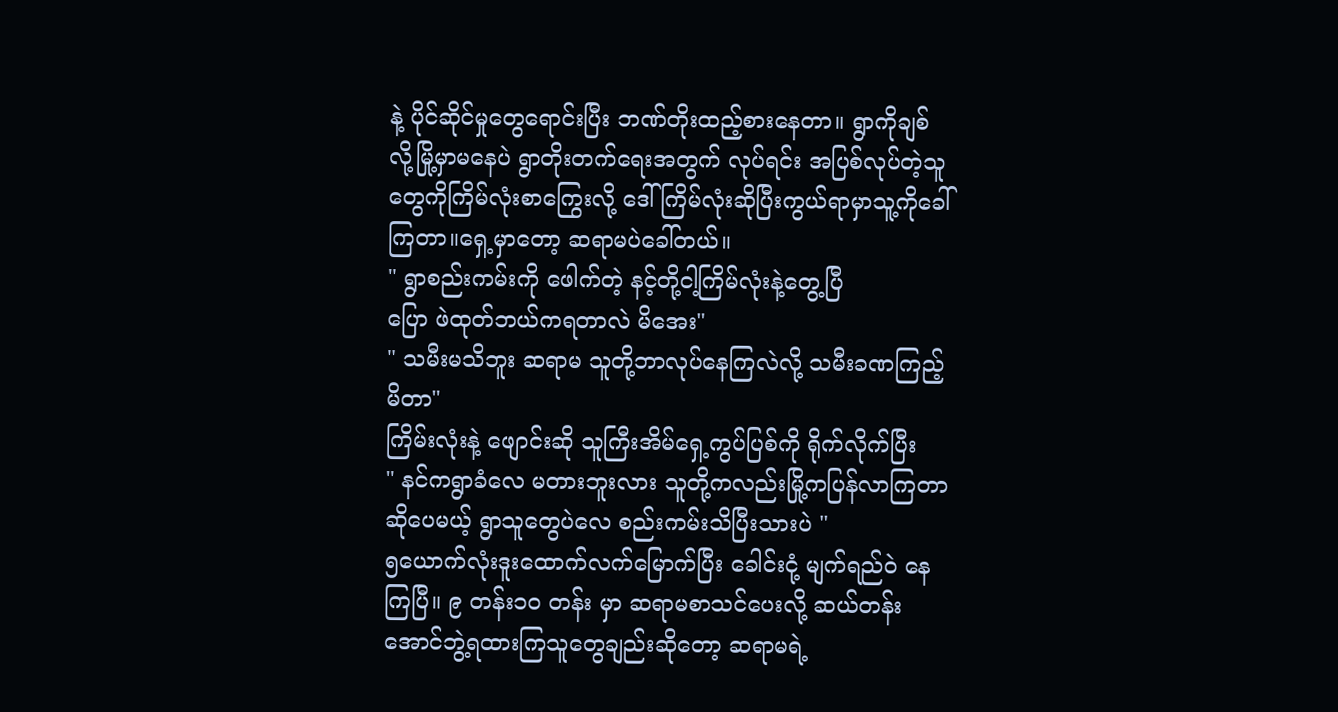နဲ့ ပိုင်ဆိုင်မှုတွေရောင်းပြီး ဘဏ်တိုးထည့်စားနေတာ။ ရွာကိုချစ်လို့မြို့မှာမနေပဲ ရွာတိုးတက်ရေးအတွက် လုပ်ရင်း အပြစ်လုပ်တဲ့သူတွေကိုကြိမ်လုံးစာကြွေးလို့ ဒေါ်ကြိမ်လုံးဆိုပြီးကွယ်ရာမှာသူ့ကိုခေါ်ကြတာ။ရှေ့မှာတော့ ဆရာမပဲခေါ်တယ်။
" ရွာစည်းကမ်းကို ဖေါက်တဲ့ နင့်တို့ငါ့ကြိမ်လုံးနဲ့တွေ့ပြီ
ပြော ဖဲထုတ်ဘယ်ကရတာလဲ မိအေး"
" သမီးမသိဘူး ဆရာမ သူတို့ဘာလုပ်နေကြလဲလို့ သမီးခဏကြည့်မိတာ"
ကြိမ်းလုံးနဲ့ ဖျောင်းဆို သူကြီးအိမ်ရှေ့ကွပ်ပြစ်ကို ရိုက်လိုက်ပြီး
" နင်ကရွာခံလေ မတားဘူးလား သူတို့ကလည်းမြို့ကပြန်လာကြတာဆိုပေမယ့် ရွာသူတွေပဲလေ စည်းကမ်းသိပြီးသားပဲ "
၅ယောက်လုံးဒူးထောက်လက်မြောက်ပြီး ခေါင်းငုံ့ မျက်ရည်ဝဲ နေကြပြီ။ ၉ တန်း၁၀ တန်း မှာ ဆရာမစာသင်ပေးလို့ ဆယ်တန်းအောင်ဘွဲ့ရထားကြသူတွေချည်းဆိုတော့ ဆရာမရဲ့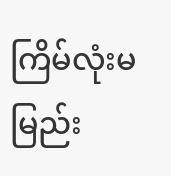ကြိမ်လုံးမမြည်း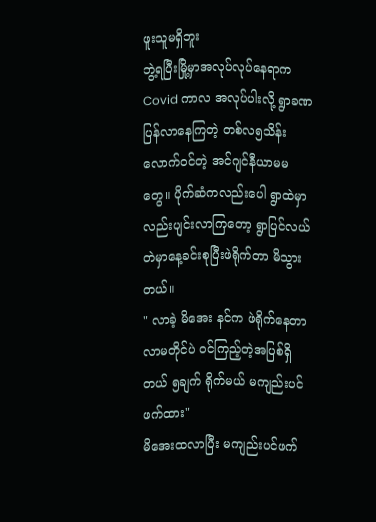ဖူးသူမရှိဘူး
ဘွဲ့ရပြီးမြို့မှာအလုပ်လုပ်နေရာက Covid ကာလ အလုပ်ပါးလို့ ရွာခဏပြန်လာနေကြတဲ့ တစ်လ၅သိန်းလောက်ဝင်တဲ့ အင်ဂျင်နီယာမမ တွေ။ ပိုက်ဆံကလည်းပေါ ရွာထဲမှာလည်းပျင်းလာကြတော့ ရွာပြင်လယ်တဲမှာနေ့ခင်းစုပြီးဖဲရိုက်တာ မိသွားတယ်။
" လာခဲ့ မိအေး နင်က ဖဲရိုက်နေတာ လာမတိုင်ပဲ ဝင်ကြည့်တဲ့အပြစ်ရှိတယ် ၅ချက် ရိုက်မယ် မကျည်းပင်ဖက်ထား"
မိအေးထလာပြီး မကျည်းပင်ဖက်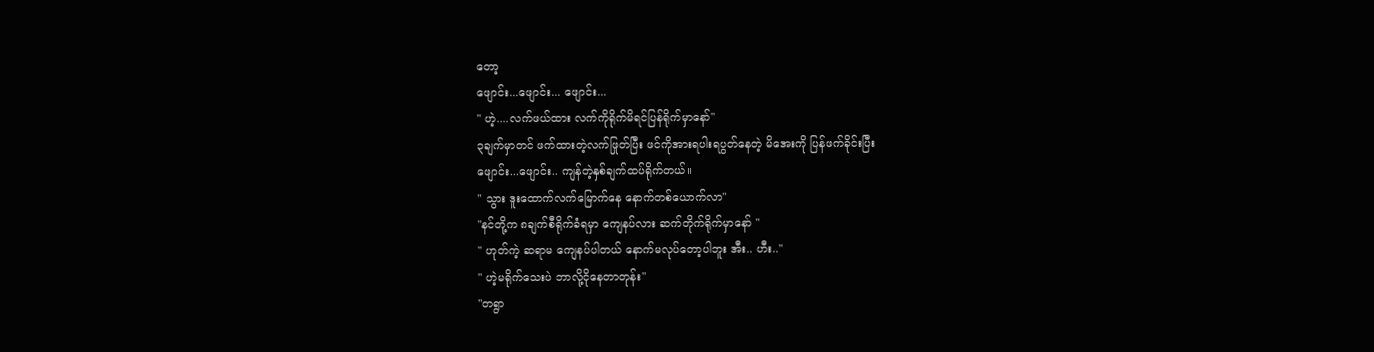တော့
ဖျောင်း...ဖျောင်း... ဖျောင်း...
" ဟဲ့....လက်ဖယ်ထား လက်ကိုရိုက်မိရင်ပြန်ရိုက်မှာနော်"
၃ချက်မှာတင် ဖက်ထားတဲ့လက်ဖြုတ်ပြီး ဖင်ကိုအားရပါးရပွတ်နေတဲ့ မိအေးကို ပြန်ဖက်ခိုင်းပြီး
ဖျောင်း...ဖျောင်း.. ကျန်တဲ့နှစ်ချက်ထပ်ရိုက်တယ်။
" သွား ဒူးထောက်လက်မြောက်နေ နောက်တစ်ယောက်လာ"
"နင်တို့က ၈ချက်စီရိုက်ခံရမှာ ကျေနပ်လား ဆက်တိုက်ရိုက်မှာနော် "
" ဟုတ်ကဲ့ ဆရာမ ကျေနပ်ပါတယ် နောက်မလုပ်တော့ပါဘူး အီး.. ဟီး.."
" ဟဲ့မရိုက်သေးပဲ ဘာလို့ငိုနေတာတုန်း"
"တရွာ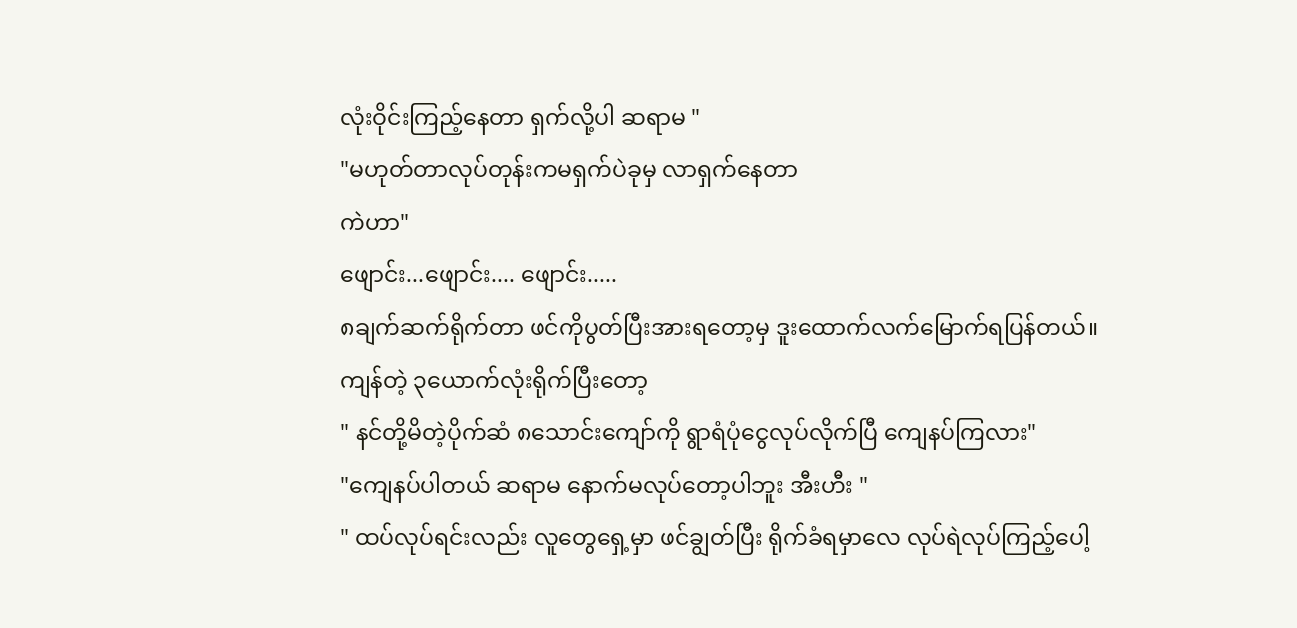လုံးဝိုင်းကြည့်နေတာ ရှက်လို့ပါ ဆရာမ "
"မဟုတ်တာလုပ်တုန်းကမရှက်ပဲခုမှ လာရှက်နေတာ
ကဲဟာ"
ဖျောင်း...ဖျောင်း.... ဖျောင်း.....
၈ချက်ဆက်ရိုက်တာ ဖင်ကိုပွတ်ပြီးအားရတော့မှ ဒူးထောက်လက်မြောက်ရပြန်တယ်။
ကျန်တဲ့ ၃ယောက်လုံးရိုက်ပြီးတော့
" နင်တို့မိတဲ့ပိုက်ဆံ ၈သောင်းကျော်ကို ရွာရံပုံငွေလုပ်လိုက်ပြီ ကျေနပ်ကြလား"
"ကျေနပ်ပါတယ် ဆရာမ နောက်မလုပ်တော့ပါဘူး အီးဟီး "
" ထပ်လုပ်ရင်းလည်း လူတွေရှေ့မှာ ဖင်ချွတ်ပြီး ရိုက်ခံရမှာလေ လုပ်ရဲလုပ်ကြည့်ပေါ့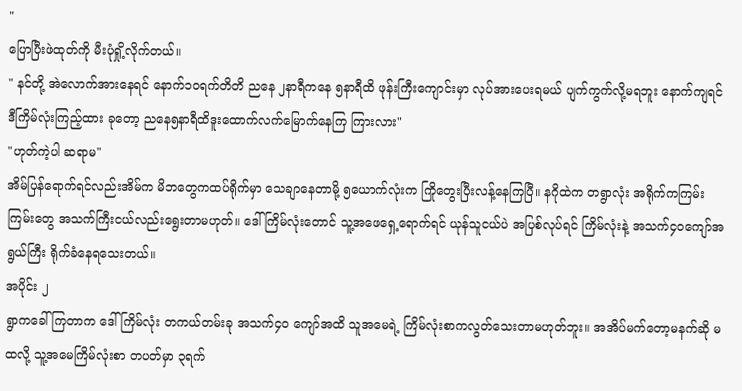"
ပြောပြီးဖဲထုတ်ကို မီးပုံရှို့လိုက်တယ်။
" နင်တို့ အဲလောက်အားနေရင် နောက်၁၀ရက်တိတိ ညနေ ၂နာရီကနေ ၅နာရီထိ ဖုန်းကြီးကျောင်းမှာ လုပ်အားပေးရမယ် ပျက်ကွက်လို့မရဘူး နောက်ကျရင် ဒီကြိမ်လုံးကြည့်ထား ခုတော့ ညနေ၅နာရီထိဒူးထောက်လက်မြောက်နေကြ ကြားလား"
"ဟုတ်ကဲ့ပါ ဆရာမ"
အိမ်ပြန်ရောက်ရင်လည်းအိမ်က မိဘတွေကထပ်ရိုက်မှာ သေချာနေတာမို့ ၅ယောက်လုံးက ကြိုတွေးပြီးလန့်နေကြပြီ။ နဂိုထဲက တရွာလုံး အရိုက်ကကြမ်းကြမ်းတွေ အသက်ကြီးငယ်လည်းရွေးတာမဟုတ်။ ဒေါ်ကြိမ်လုံးတောင် သူ့အဖေရှေ့ရောက်ရင် ယုန်သူငယ်ပဲ အပြစ်လုပ်ရင် ကြိမ်လုံးနဲ့ အသက်၄၀ကျော်အရွယ်ကြီး ရိုက်ခံနေရသေးတယ်။
အပိုင်း ၂
ရွာကခေါ်ကြတာက ဒေါ်ကြိမ်လုံး တကယ်တမ်းခု အသက်၄၀ ကျော်အထိ သူအမေရဲ့ ကြိမ်လုံးစာကလွတ်သေးတာမဟုတ်ဘူး။ အအိပ်မက်တော့မနက်ဆို မထလို့ သူ့အမေကြိမ်လုံးစာ တပတ်မှာ ၃ရက်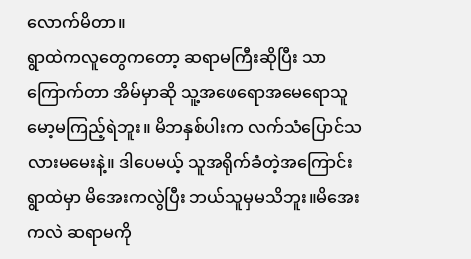လောက်မိတာ။
ရွာထဲကလူတွေကတော့ ဆရာမကြီးဆိုပြီး သာကြောက်တာ အိမ်မှာဆို သူ့အဖေရောအမေရောသူမော့မကြည့်ရဲဘူး။ မိဘနှစ်ပါးက လက်သံပြောင်သလားမမေးနဲ့။ ဒါပေမယ့် သူအရိုက်ခံတဲ့အကြောင်း ရွာထဲမှာ မိအေးကလွဲပြီး ဘယ်သူမှမသိဘူး။မိအေးကလဲ ဆရာမကို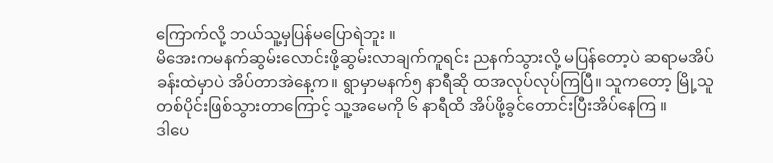ကြောက်လို့ ဘယ်သူ့မှပြန်မပြောရဲဘူး ။
မိအေးကမနက်ဆွမ်းလောင်းဖို့ဆွမ်းလာချက်ကူရင်း ညနက်သွားလို့ မပြန်တော့ပဲ ဆရာမအိပ်ခန်းထဲမှာပဲ အိပ်တာအဲနေ့က။ ရွာမှာမနက်၅ နာရီဆို ထအလုပ်လုပ်ကြပြီ။ သူကတော့ မြို့သူတစ်ပိုင်းဖြစ်သွားတာကြောင့် သူ့အမေကို ၆ နာရီထိ အိပ်ဖို့ခွင်တောင်းပြီးအိပ်နေကြ ။
ဒါပေ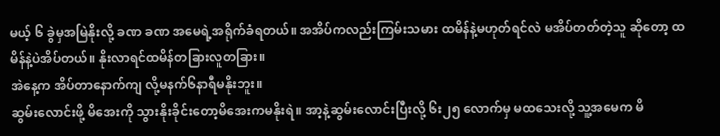မယ့် ၆ ခွဲမှအမြဲနိုးလို့ ခဏ ခဏ အမေရဲ့အရိုက်ခံရတယ်။ အအိပ်ကလည်းကြမ်းသမား ထမိန်နဲ့မဟုတ်ရင်လဲ မအိပ်တတ်တဲ့သူ ဆိုတော့ ထမိန်နဲ့ပဲအိပ်တယ်။ နိုးလာရင်ထမိန်တခြားလူတခြား။
အဲနေ့က အိပ်တာနောက်ကျ လို့မနက်၆နာရီမနိုးဘူး။
ဆွမ်းလောင်းဖို့ မိအေးကို သွားနိုးခိုင်းတော့မိအေးကမနိုးရဲ။ အာ့နဲ့ဆွမ်းလောင်းပြီးလို့ ၆း၂၅ လောက်မှ မထသေးလို့ သူ့အမေက မိ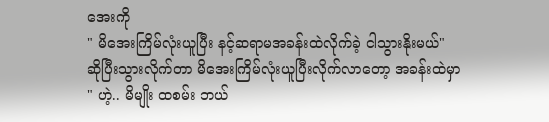အေးကို
" မိအေးကြိမ်လုံးယူပြီး နင့်ဆရာမအခန်းထဲလိုက်ခဲ့ ငါသွားနိုးမယ်"
ဆိုပြီးသွားလိုက်တာ မိအေးကြိမ်လုံးယူပြီးလိုက်လာတော့ အခန်းထဲမှာ
" ဟဲ့.. မိမျိုး ထစမ်း ဘယ်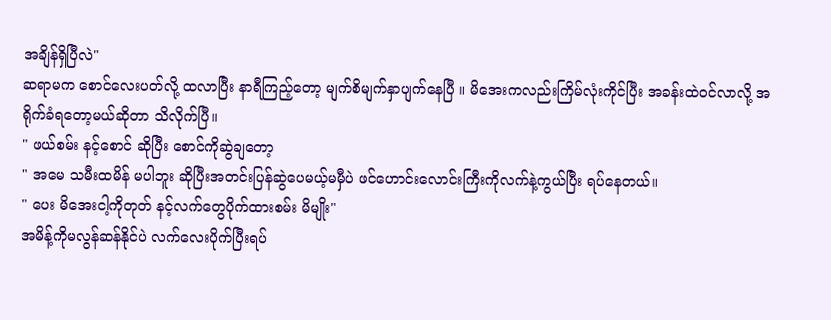အချိန်ရှိပြီလဲ"
ဆရာမက စောင်လေးပတ်လို့ ထလာပြီး နာရီကြည့်တော့ မျက်စိမျက်နှာပျက်နေပြီ ။ မိအေးကလည်းကြိမ်လုံးကိုင်ပြီး အခန်းထဲဝင်လာလို့ အရိုက်ခံရတော့မယ်ဆိုတာ သိလိုက်ပြီ။
" ဖယ်စမ်း နင့်စောင် ဆိုပြီး စောင်ကိုဆွဲချတော့
" အမေ သမီးထမိန် မပါဘူး ဆိုပြီးအတင်းပြန်ဆွဲပေမယ့်မမှီပဲ ဖင်ဟောင်းလောင်းကြီးကိုလက်နဲ့ကွယ်ပြီး ရပ်နေတယ်။
" ပေး မိအေးငါ့ကိုတုတ် နင့်လက်တွေပိုက်ထားစမ်း မိမျိုး"
အမိန့်ကိုမလွန်ဆန်နိုင်ပဲ လက်လေးပိုက်ပြီးရပ်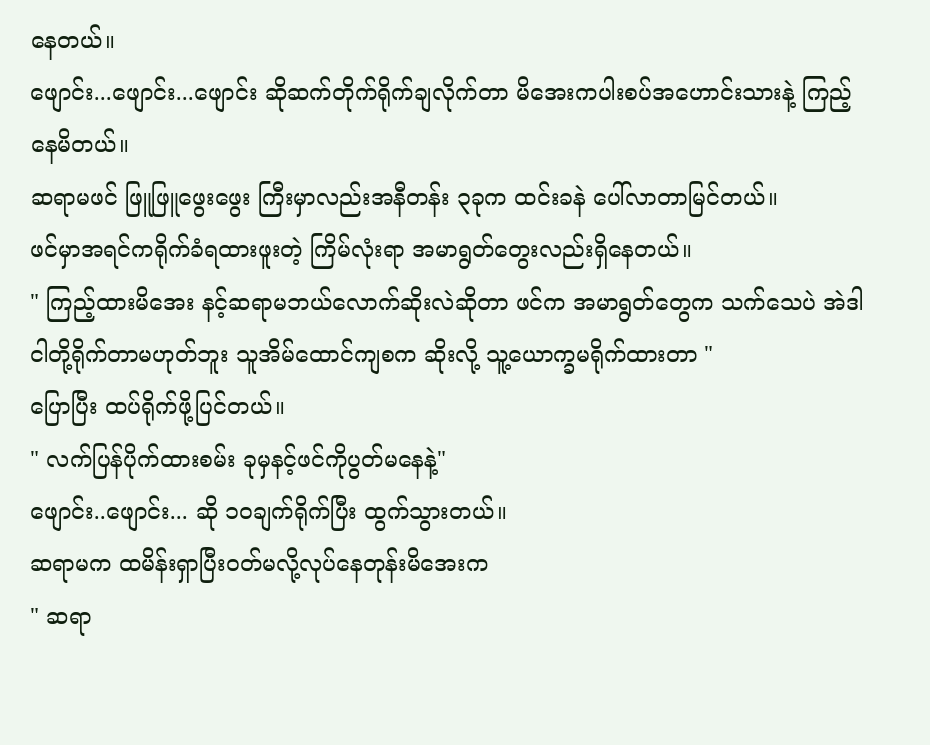နေတယ်။
ဖျောင်း...ဖျောင်း...ဖျောင်း ဆိုဆက်တိုက်ရိုက်ချလိုက်တာ မိအေးကပါးစပ်အဟောင်းသားနဲ့ ကြည့်နေမိတယ်။
ဆရာမဖင် ဖြူဖြူဖွေးဖွေး ကြီးမှာလည်းအနီတန်း ၃ခုက ထင်းခနဲ ပေါ်လာတာမြင်တယ်။
ဖင်မှာအရင်ကရိုက်ခံရထားဖူးတဲ့ ကြိမ်လုံးရာ အမာရွတ်တွေးလည်းရှိနေတယ်။
" ကြည့်ထားမိအေး နင့်ဆရာမဘယ်လောက်ဆိုးလဲဆိုတာ ဖင်က အမာရွတ်တွေက သက်သေပဲ အဲဒါငါတို့ရိုက်တာမဟုတ်ဘူး သူအိမ်ထောင်ကျစက ဆိုးလို့ သူ့ယောက္ခမရိုက်ထားတာ "
ပြောပြီး ထပ်ရိုက်ဖို့ပြင်တယ်။
" လက်ပြန်ပိုက်ထားစမ်း ခုမှနင့်ဖင်ကိုပွတ်မနေနဲ့"
ဖျောင်း..ဖျောင်း... ဆို ၁၀ချက်ရိုက်ပြီး ထွက်သွားတယ်။
ဆရာမက ထမိန်းရှာပြီးဝတ်မလို့လုပ်နေတုန်းမိအေးက
" ဆရာ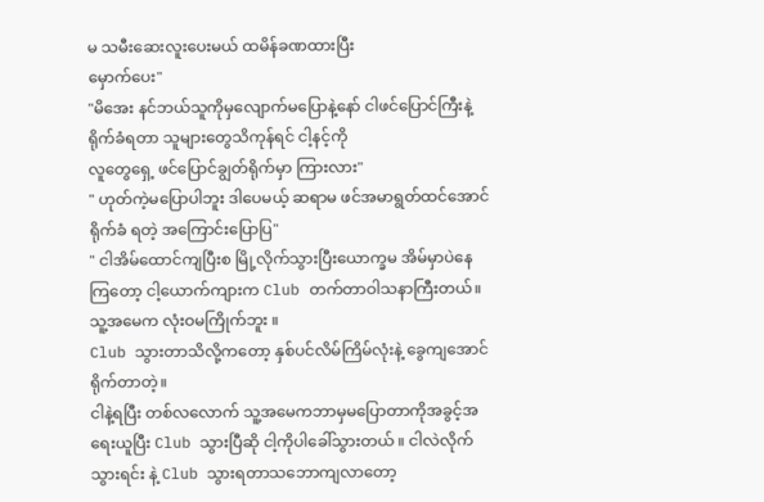မ သမီးဆေးလူးပေးမယ် ထမိန်ခဏထားပြီး
မှောက်ပေး"
"မိအေး နင်ဘယ်သူကိုမှလျောက်မပြောနဲ့နော် ငါဖင်ပြောင်ကြီးနဲ့ ရိုက်ခံရတာ သူများတွေသိကုန်ရင် ငါ့နင့်ကို
လူတွေရှေ့ ဖင်ပြောင်ချွတ်ရိုက်မှာ ကြားလား"
" ဟုတ်ကဲ့မပြောပါဘူး ဒါပေမယ့် ဆရာမ ဖင်အမာရွတ်ထင်အောင် ရိုက်ခံ ရတဲ့ အကြောင်းပြောပြ"
" ငါအိမ်ထောင်ကျပြီးစ မြို့လိုက်သွားပြီးယောက္ခမ အိမ်မှာပဲနေကြတော့ ငါ့ယောက်ကျားက Club တက်တာဝါသနာကြီးတယ်။ သူ့အမေက လုံးဝမကြိုက်ဘူး ။
Club သွားတာသိလို့ကတော့ နှစ်ပင်လိမ်ကြိမ်လုံးနဲ့ ခွေကျအောင်ရိုက်တာတဲ့။
ငါနဲ့ရပြီး တစ်လလောက် သူ့အမေကဘာမှမပြောတာကိုအခွင့်အရေးယူပြီး Club သွားပြီဆို ငါ့ကိုပါခေါ်သွားတယ် ။ ငါလဲလိုက်သွားရင်း နဲ့ Club သွားရတာသဘောကျလာတော့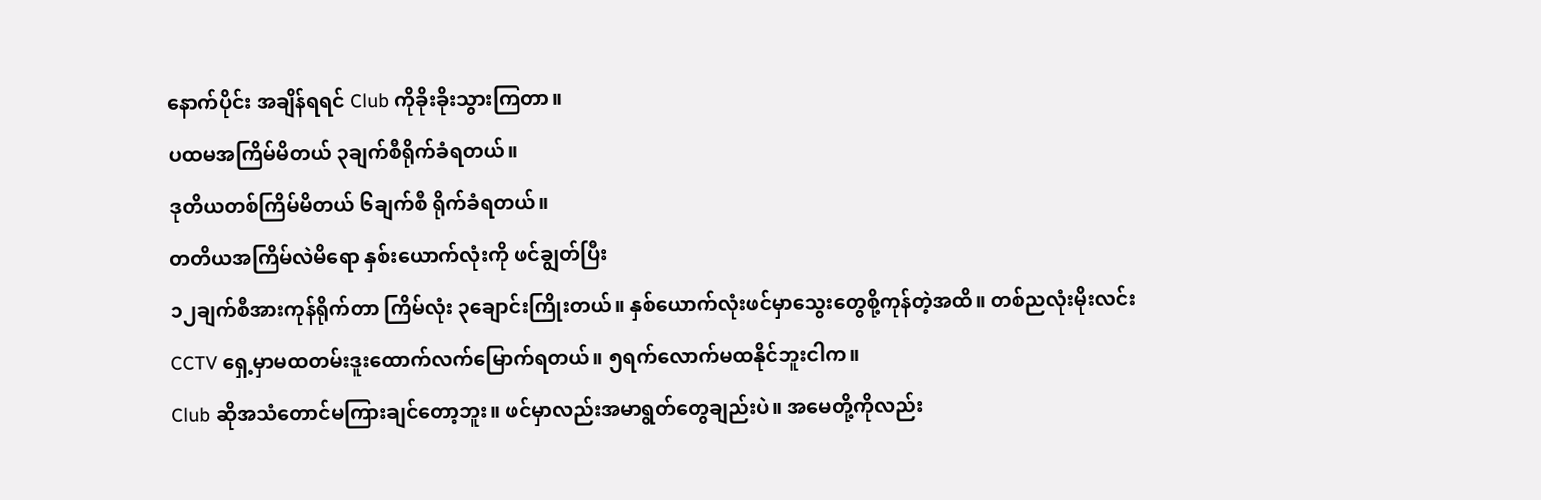နောက်ပိုင်း အချိန်ရရင် Club ကိုခိုးခိုးသွားကြတာ။
ပထမအကြိမ်မိတယ် ၃ချက်စီရိုက်ခံရတယ်။
ဒုတိယတစ်ကြိမ်မိတယ် ၆ချက်စီ ရိုက်ခံရတယ်။
တတိယအကြိမ်လဲမိရော နှစ်းယောက်လုံးကို ဖင်ချွတ်ပြီး
၁၂ချက်စီအားကုန်ရိုက်တာ ကြိမ်လုံး ၃ချောင်းကြိုးတယ်။ နှစ်ယောက်လုံးဖင်မှာသွေးတွေစို့ကုန်တဲ့အထိ။ တစ်ညလုံးမိုးလင်း CCTV ရှေ့မှာမထတမ်းဒူးထောက်လက်မြောက်ရတယ်။ ၅ရက်လောက်မထနိုင်ဘူးငါက။
Club ဆိုအသံတောင်မကြားချင်တော့ဘူး။ ဖင်မှာလည်းအမာရွတ်တွေချည်းပဲ။ အမေတို့ကိုလည်း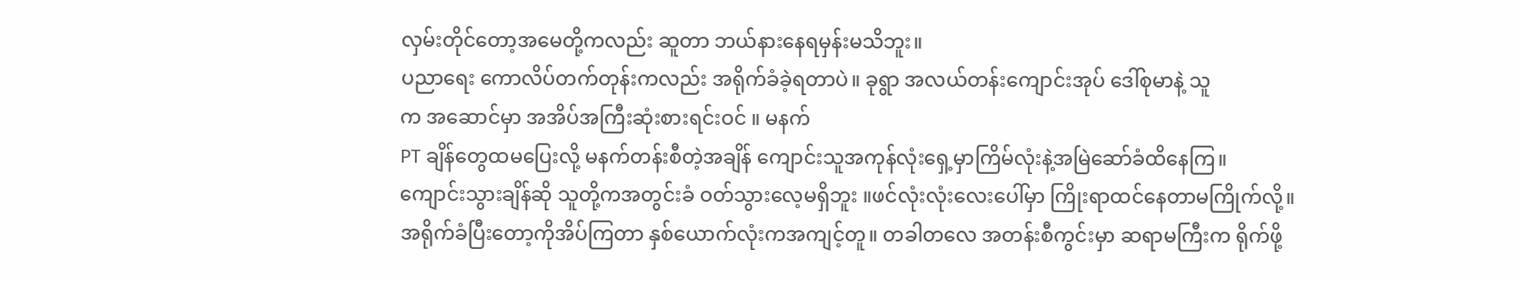လှမ်းတိုင်တော့အမေတို့ကလည်း ဆူတာ ဘယ်နားနေရမှန်းမသိဘူး။
ပညာရေး ကောလိပ်တက်တုန်းကလည်း အရိုက်ခံခဲ့ရတာပဲ။ ခုရွာ အလယ်တန်းကျောင်းအုပ် ဒေါ်စုမာနဲ့ သူ
က အဆောင်မှာ အအိပ်အကြီးဆုံးစားရင်းဝင် ။ မနက်
PT ချိန်တွေထမပြေးလို့ မနက်တန်းစီတဲ့အချိန် ကျောင်းသူအကုန်လုံးရှေ့မှာကြိမ်လုံးနဲ့အမြဲဆော်ခံထိနေကြ။
ကျောင်းသွားချိန်ဆို သူတို့ကအတွင်းခံ ဝတ်သွားလေ့မရှိဘူး ။ဖင်လုံးလုံးလေးပေါ်မှာ ကြိုးရာထင်နေတာမကြိုက်လို့။
အရိုက်ခံပြီးတော့ကိုအိပ်ကြတာ နှစ်ယောက်လုံးကအကျင့်တူ။ တခါတလေ အတန်းစီကွင်းမှာ ဆရာမကြီးက ရိုက်ဖို့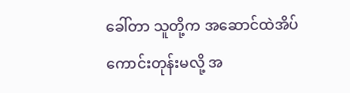ခေါ်တာ သူတို့က အဆောင်ထဲအိပ်ကောင်းတုန်းမလို့ အ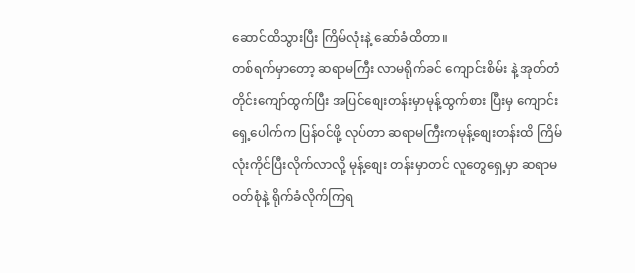ဆောင်ထိသွားပြီး ကြိမ်လုံးနဲ့ ဆော်ခံထိတာ။
တစ်ရက်မှာတော့ ဆရာမကြီး လာမရိုက်ခင် ကျောင်းစိမ်း နဲ့ အုတ်တံတိုင်းကျော်ထွက်ပြီး အပြင်စျေးတန်းမှာမုန့်ထွက်စား ပြီးမှ ကျောင်းရှေ့ပေါက်က ပြန်ဝင်ဖို့ လုပ်တာ ဆရာမကြီးကမုန့်စျေးတန်းထိ ကြိမ်လုံးကိုင်ပြီးလိုက်လာလို့ မုန့်စျေး တန်းမှာတင် လူတွေရှေ့မှာ ဆရာမ ဝတ်စုံနဲ့ ရိုက်ခံလိုက်ကြရ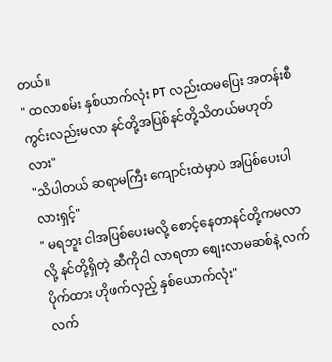တယ်။
" ထလာစမ်း နှစ်ယာက်လုံး PT လည်းထမပြေး အတန်းစီကွင်းလည်းမလာ နင်တို့အပြစ်နင်တို့သိတယ်မဟုတ်လား"
"သိပါတယ် ဆရာမကြီး ကျောင်းထဲမှာပဲ အပြစ်ပေးပါလားရှင့်"
" မရဘူး ငါအပြစ်ပေးမလို့ စောင့်နေတာနင်တို့ကမလာလို့ နင်တို့ရှိတဲ့ ဆီကိုငါ လာရတာ စျေးလာမဆစ်နဲ့ လက်ပိုက်ထား ဟိုဖက်လှည့် နှစ်ယောက်လုံး"
လက်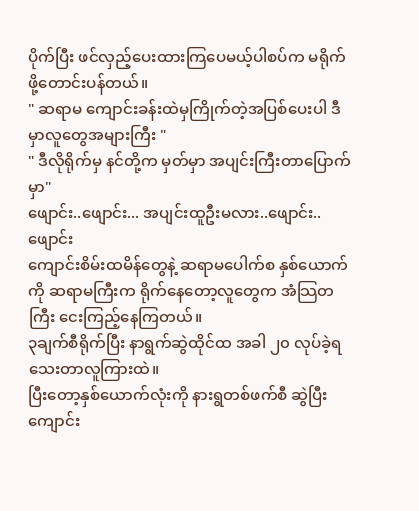ပိုက်ပြီး ဖင်လှည့်ပေးထားကြပေမယ့်ပါစပ်က မရိုက်ဖို့တောင်းပန်တယ်။
" ဆရာမ ကျောင်းခန်းထဲမှကြိုက်တဲ့အပြစ်ပေးပါ ဒီမှာလူတွေအများကြီး "
" ဒီလိုရိုက်မှ နင်တို့က မှတ်မှာ အပျင်းကြီးတာပြောက်မှာ"
ဖျောင်း..ဖျောင်း... အပျင်းထူဦးမလား..ဖျောင်း..
ဖျောင်း
ကျောင်းစိမ်းထမိန်တွေနဲ့ ဆရာမပေါက်စ နှစ်ယောက်ကို ဆရာမကြီးက ရိုက်နေတော့လူတွေက အံသြတကြီး ငေးကြည့်နေကြတယ်။
၃ချက်စီရိုက်ပြီး နာရွက်ဆွဲထိုင်ထ အခါ ၂၀ လုပ်ခဲ့ရသေးတာလူကြားထဲ။
ပြီးတော့နှစ်ယောက်လုံးကို နားရွတစ်ဖက်စီ ဆွဲပြီးကျောင်း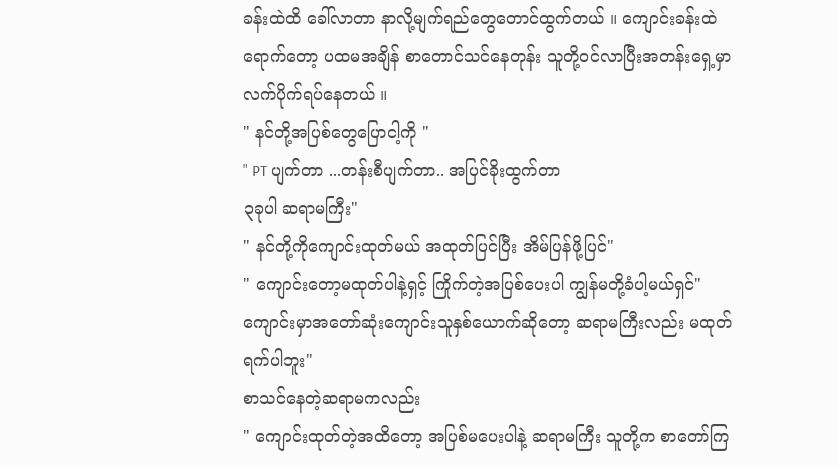ခန်းထဲထိ ခေါ်လာတာ နာလို့မျက်ရည်တွေတောင်ထွက်တယ် ။ ကျောင်းခန်းထဲရောက်တော့ ပထမအချိန် စာတောင်သင်နေတုန်း သူတို့ဝင်လာပြီးအတန်းရှေ့မှာလက်ပိုက်ရပ်နေတယ် ။
" နင်တို့အပြစ်တွေပြောငါ့ကို "
" PT ပျက်တာ ...တန်းစီပျက်တာ.. အပြင်ခိုးထွက်တာ
၃ခုပါ ဆရာမကြီး"
" နင်တို့ကိုကျောင်းထုတ်မယ် အထုတ်ပြင်ပြီး အိမ်ပြန်ဖို့ပြင်"
" ကျောင်းတော့မထုတ်ပါနဲ့ရှင့် ကြိုက်တဲ့အပြစ်ပေးပါ ကျွန်မတို့ခံပါ့မယ်ရှင်"
ကျောင်းမှာအတော်ဆုံးကျောင်းသူနှစ်ယောက်ဆိုတော့ ဆရာမကြီးလည်း မထုတ်ရက်ပါဘူး"
စာသင်နေတဲ့ဆရာမကလည်း
" ကျောင်းထုတ်တဲ့အထိတော့ အပြစ်မပေးပါနဲ့ ဆရာမကြီး သူတို့က စာတော်ကြ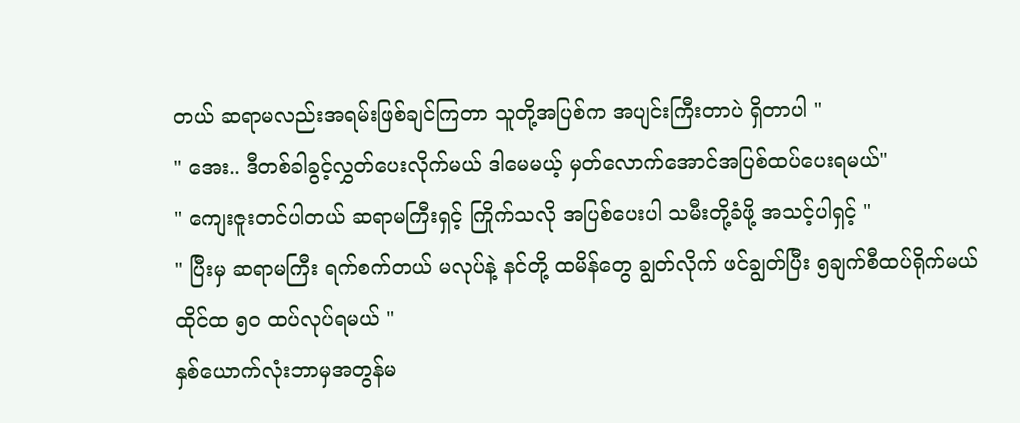တယ် ဆရာမလည်းအရမ်းဖြစ်ချင်ကြတာ သူတို့အပြစ်က အပျင်းကြီးတာပဲ ရှိတာပါ "
" အေး.. ဒီတစ်ခါခွင့်လွှတ်ပေးလိုက်မယ် ဒါမေမယ့် မှတ်လောက်အောင်အပြစ်ထပ်ပေးရမယ်"
" ကျေးဇူးတင်ပါတယ် ဆရာမကြီးရှင့် ကြိုက်သလို အပြစ်ပေးပါ သမီးတို့ခံဖို့ အသင့်ပါရှင့် "
" ပြီးမှ ဆရာမကြီး ရက်စက်တယ် မလုပ်နဲ့ နင်တို့ ထမိန်တွေ ချွတ်လိုက် ဖင်ချွတ်ပြီး ၅ချက်စီထပ်ရိုက်မယ်
ထိုင်ထ ၅၀ ထပ်လုပ်ရမယ် "
နှစ်ယောက်လုံးဘာမှအတွန်မ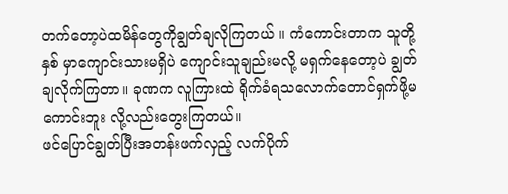တက်တော့ပဲထမိန်တွေကိုချွတ်ချလိုကြတယ် ။ ကံကောင်းတာက သူတို့နှစ် မှာကျောင်းသားမရှိပဲ ကျောင်းသူချည်းမလို့ မရှက်နေတော့ပဲ ချွတ်ချလိုက်ကြတာ။ ခုဏက လူကြားထဲ ရိုက်ခံရသလောက်တောင်ရှက်ဖို့မကောင်းဘူး လို့လည်းတွေးကြတယ်။
ဖင်ပြောင်ချွတ်ပြီးအတန်းဖက်လှည့် လက်ပိုက်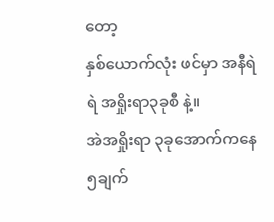တော့
နှစ်ယောက်လုံး ဖင်မှာ အနီရဲရဲ အရှိုးရာ၃ခုစီ နဲ့။
အဲအရှိုးရာ ၃ခုအောက်ကနေ ၅ချက်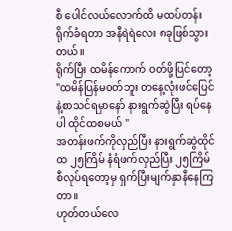စီ ပေါင်လယ်လောက်ထိ မထပ်တန်း ရိုက်ခံရတာ အနီရဲရဲလေး ၈ခုဖြစ်သွားတယ်။
ရိုက်ပြီး ထမိန်ကောက် ဝတ်ဖို့ပြင်တော့
"ထမိန်ပြန်မဝတ်ဘူး တနေ့လုံးဖင်ပြေင်နဲ့စာသင်ရမှာနော် နားရွက်ဆွဲပြီး ရပ်နေပါ ထိုင်ထစမယ် "
အတန်းဖက်ကိုလှည်ပြီး နားရွက်ဆွဲထိုင်ထ ၂၅ကြိမ် နံရံဖက်လှည်ပြီး ၂၅ကြိမ်စီလုပ်ရတော့မှ ရှက်ပြီးမျက်နှာနီနေကြတာ။
ဟုတ်တယ်လေ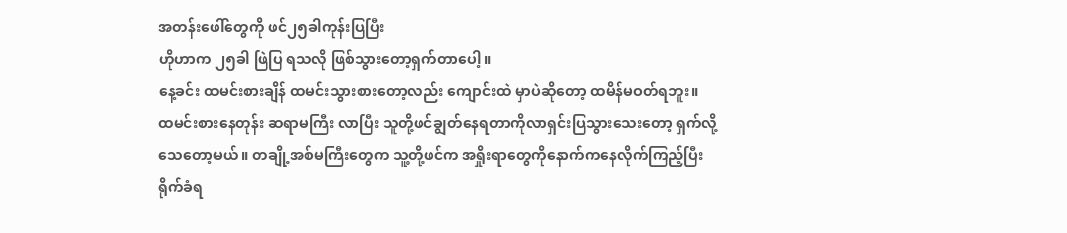အတန်းဖေါ်တွေကို ဖင်၂၅ခါကုန်းပြပြီး
ဟိုဟာက ၂၅ခါ ဖြဲပြ ရသလို ဖြစ်သွားတော့ရှက်တာပေါ့။
နေ့ခင်း ထမင်းစားချိန် ထမင်းသွားစားတော့လည်း ကျောင်းထဲ မှာပဲဆိုတော့ ထမိန်မဝတ်ရဘူး။
ထမင်းစားနေတုန်း ဆရာမကြီး လာပြီး သူတို့ဖင်ချွတ်နေရတာကိုလာရှင်းပြသွားသေးတော့ ရှက်လို့ သေတော့မယ်။ တချို့အစ်မကြီးတွေက သူ့တို့ဖင်က အရှိုးရာတွေကိုနောက်ကနေလိုက်ကြည့်ပြီး ရိုက်ခံရ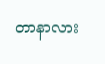တာနာလား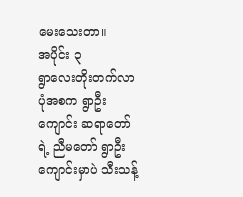မေးသေးတာ။
အပိုင်း ၃
ရွာလေးတိုးတက်လာပုံအစက ရွာဦးကျောင်း ဆရာတော်ရဲ့ ညီမတော် ရွာဦးကျောင်းမှာပဲ သီးသန့်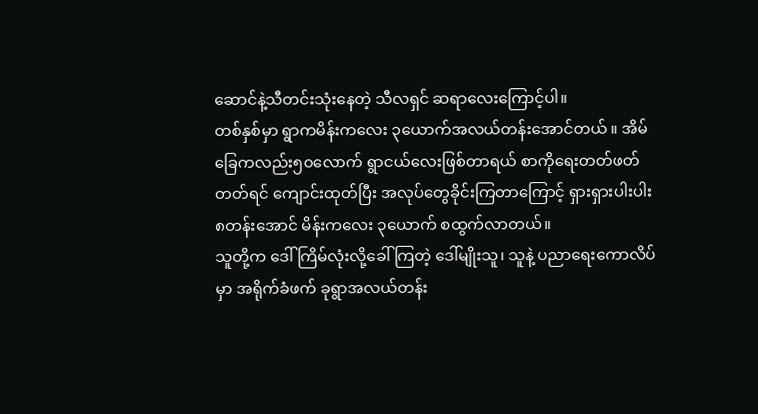ဆောင်နဲ့သီတင်းသုံးနေတဲ့ သီလရှင် ဆရာလေးကြောင့်ပါ။
တစ်နှစ်မှာ ရွာကမိန်းကလေး ၃ယောက်အလယ်တန်းအောင်တယ် ။ အိမ်ခြေကလည်း၅၀လောက် ရွာငယ်လေးဖြစ်တာရယ် စာကိုရေးတတ်ဖတ်တတ်ရင် ကျောင်းထုတ်ပြီး အလုပ်တွေခိုင်းကြတာကြောင့် ရှားရှားပါးပါး ၈တန်းအောင် မိန်းကလေး ၃ယောက် စထွက်လာတယ်။
သူတို့က ဒေါ်ကြိမ်လုံးလို့ခေါ်ကြတဲ့ ဒေါ်မျိုးသူ၊ သူနဲ့ ပညာရေးကောလိပ်မှာ အရိုက်ခံဖက် ခုရွာအလယ်တန်း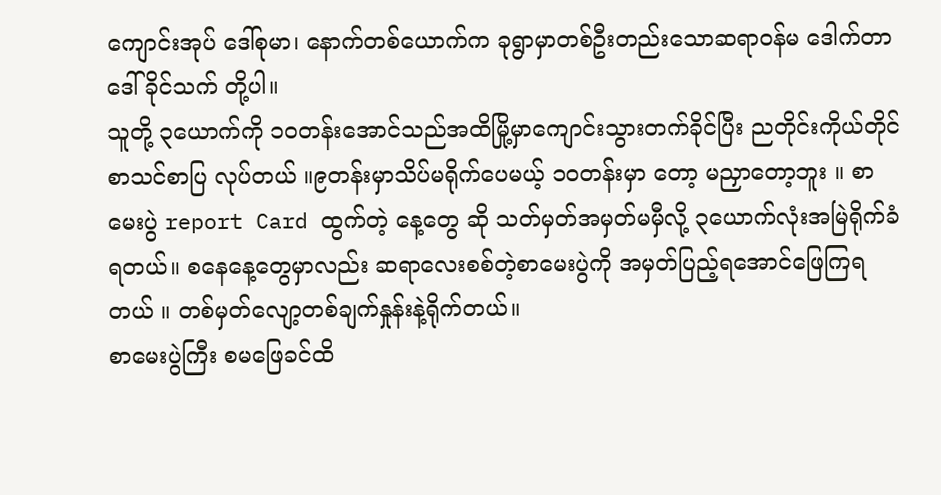ကျောင်းအုပ် ဒေါ်စုမာ၊ နောက်တစ်ယောက်က ခုရွာမှာတစ်ဦးတည်းသောဆရာဝန်မ ဒေါက်တာ ဒေါ်ခိုင်သက် တို့ပါ။
သူတို့ ၃ယောက်ကို ၁၀တန်းအောင်သည်အထိမြို့မှာကျောင်းသွားတက်ခိုင်ပြီး ညတိုင်းကိုယ်တိုင်စာသင်စာပြ လုပ်တယ် ။၉တန်းမှာသိပ်မရိုက်ပေမယ့် ၁၀တန်းမှာ တော့ မညှာတော့ဘူး ။ စာမေးပွဲ report Card ထွက်တဲ့ နေ့တွေ ဆို သတ်မှတ်အမှတ်မမှီလို့ ၃ယောက်လုံးအမြဲရိုက်ခံရတယ်။ စနေနေ့တွေမှာလည်း ဆရာလေးစစ်တဲ့စာမေးပွဲကို အမှတ်ပြည့်ရအောင်ဖြေကြရတယ် ။ တစ်မှတ်လျော့တစ်ချက်နှုန်းနဲ့ရိုက်တယ်။
စာမေးပွဲကြီး စမဖြေခင်ထိ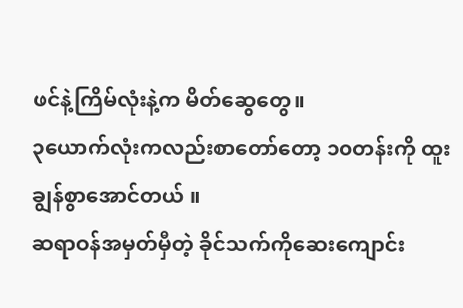ဖင်နဲ့ကြိမ်လုံးနဲ့က မိတ်ဆွေတွေ။
၃ယောက်လုံးကလည်းစာတော်တော့ ၁၀တန်းကို ထူးချွန်စွာအောင်တယ် ။
ဆရာဝန်အမှတ်မှီတဲ့ ခိုင်သက်ကိုဆေးကျောင်း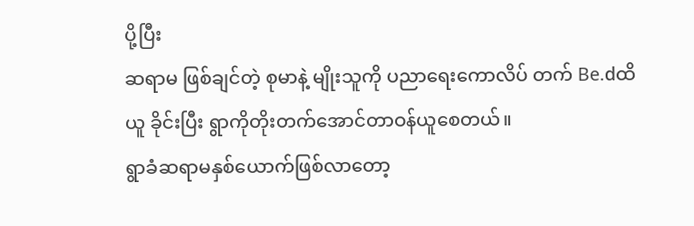ပို့ပြီး
ဆရာမ ဖြစ်ချင်တဲ့ စုမာနဲ့ မျိုးသူကို ပညာရေးကောလိပ် တက် Be.dထိယူ ခိုင်းပြီး ရွာကိုတိုးတက်အောင်တာဝန်ယူစေတယ်။
ရွာခံဆရာမနှစ်ယောက်ဖြစ်လာတော့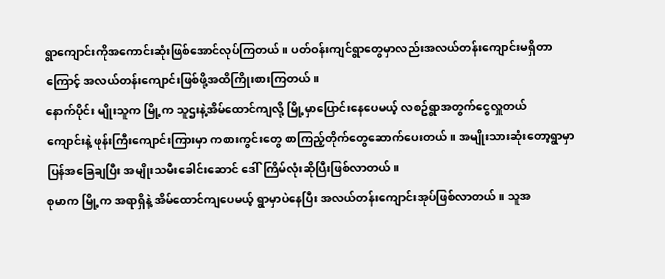ရွာကျောင်းကိုအကောင်းဆုံးဖြစ်အောင်လုပ်ကြတယ် ။ ပတ်ဝန်းကျင်ရွာတွေမှာလည်းအလယ်တန်းကျောင်းမရှိတာကြောင့် အလယ်တန်းကျောင်းဖြစ်ဖို့အထိကြိုးစားကြတယ်။
နောက်ပိုင်း မျိုးသူက မြို့က သူဌးနဲ့အိမ်ထောင်ကျလို့ မြို့မှာပြောင်းနေပေမယ့် လစဥ်ရွာအတွက်ငွေလှူတယ်
ကျောင်းနဲ့ ဖုန်းကြီးကျောင်းကြားမှာ ကစားကွင်းတွေ စာကြည့်တိုက်တွေဆောက်ပေးတယ်။ အမျိုးသားဆုံးတော့ရွာမှာပြန်အခြေချပြီး အမျိုးသမီးခေါင်းဆောင် ဒေါ်ကြိမ်လုံးဆိုပြီးဖြစ်လာတယ်။
စုမာက မြို့က အရာရှိနဲ့ အိမ်ထောင်ကျပေမယ့် ရွာမှာပဲနေပြီး အလယ်တန်းကျောင်းအုပ်ဖြစ်လာတယ်။ သူအ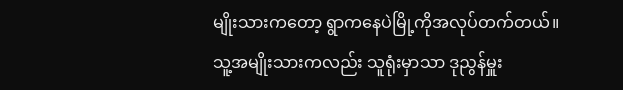မျိုးသားကတော့ ရွာကနေပဲမြို့ကိုအလုပ်တက်တယ်။
သူ့အမျိုးသားကလည်း သူရုံးမှာသာ ဒုညွန်မှူး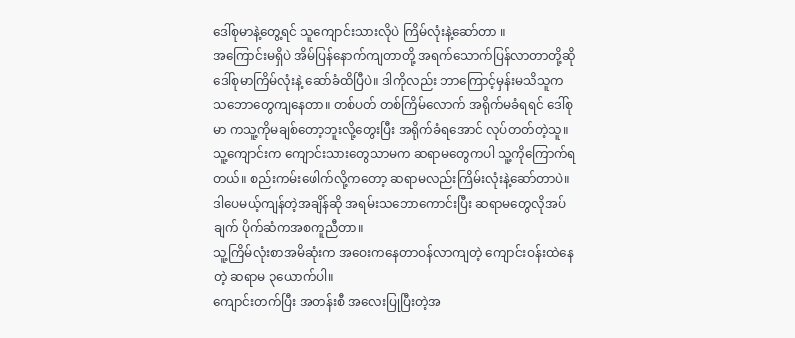ဒေါ်စုမာနဲ့တွေ့ရင် သူကျောင်းသားလိုပဲ ကြိမ်လုံးနဲ့ဆော်တာ ။
အကြောင်းမရှိပဲ အိမ်ပြန်နောက်ကျတာတို့ အရက်သောက်ပြန်လာတာတို့ဆို ဒေါ်စုမာကြိမ်လုံးနဲ့ ဆော်ခံထိပြီပဲ။ ဒါကိုလည်း ဘာကြောင့်မှန်းမသိသူက သဘောတွေကျနေတာ။ တစ်ပတ် တစ်ကြိမ်လောက် အရိုက်မခံရရင် ဒေါ်စုမာ ကသူ့ကိုမချစ်တော့ဘူးလို့တွေးပြီး အရိုက်ခံရအောင် လုပ်တတ်တဲ့သူ။
သူ့ကျောင်းက ကျောင်းသားတွေသာမက ဆရာမတွေကပါ သူ့ကိုကြောက်ရတယ်။ စည်းကမ်းဖေါက်လို့ကတော့ ဆရာမလည်းကြိမ်းလုံးနဲ့ဆော်တာပဲ။ ဒါပေမယ့်ကျန်တဲ့အချိန်ဆို အရမ်းသဘောကောင်းပြီး ဆရာမတွေလိုအပ်ချက် ပိုက်ဆံကအစကူညီတာ။
သူ့ကြိမ်လုံးစာအမိဆုံးက အဝေးကနေတာဝန်လာကျတဲ့ ကျောင်းဝန်းထဲနေတဲ့ ဆရာမ ၃ယောက်ပါ။
ကျောင်းတက်ပြီး အတန်းစီ အလေးပြုပြီးတဲ့အ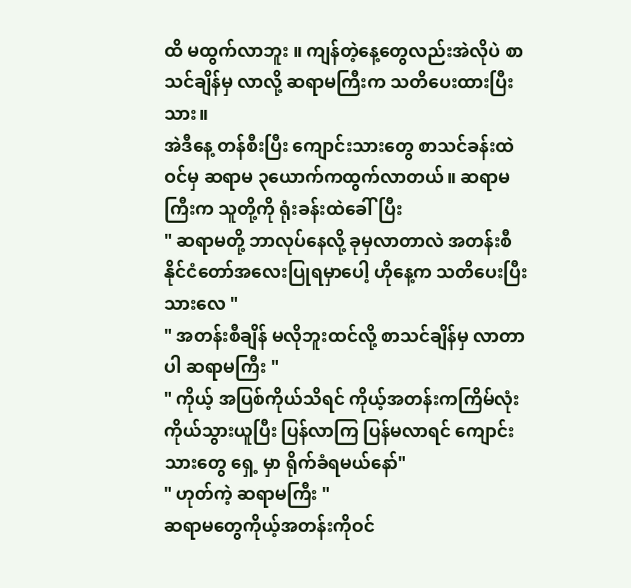ထိ မထွက်လာဘူး ။ ကျန်တဲ့နေ့တွေလည်းအဲလိုပဲ စာသင်ချိန်မှ လာလို့ ဆရာမကြီးက သတိပေးထားပြီးသား။
အဲဒီနေ့ တန်စီးပြီး ကျောင်းသားတွေ စာသင်ခန်းထဲဝင်မှ ဆရာမ ၃ယောက်ကထွက်လာတယ်။ ဆရာမကြီးက သူတို့ကို ရုံးခန်းထဲခေါ်ပြီး
" ဆရာမတို့ ဘာလုပ်နေလို့ ခုမှလာတာလဲ အတန်းစီနိုင်ငံတော်အလေးပြုရမှာပေါ့ ဟိုနေ့က သတိပေးပြီးသားလေ "
" အတန်းစီချိန် မလိုဘူးထင်လို့ စာသင်ချိန်မှ လာတာပါ ဆရာမကြီး "
" ကိုယ့် အပြစ်ကိုယ်သိရင် ကိုယ့်အတန်းကကြိမ်လုံးကိုယ်သွားယူပြီး ပြန်လာကြ ပြန်မလာရင် ကျောင်းသားတွေ ရှေ့ မှာ ရိုက်ခံရမယ်နော်"
" ဟုတ်ကဲ့ ဆရာမကြီး "
ဆရာမတွေကိုယ့်အတန်းကိုဝင်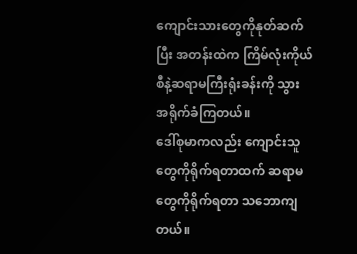ကျောင်းသားတွေကိုနုတ်ဆက်ပြီး အတန်းထဲက ကြိမ်လုံးကိုယ်စီနဲ့ဆရာမကြီးရုံးခန်းကို သွား အရိုက်ခံကြတယ်။
ဒေါ်စုမာကလည်း ကျောင်းသူတွေကိုရိုက်ရတာထက် ဆရာမတွေကိုရိုက်ရတာ သဘောကျတယ်။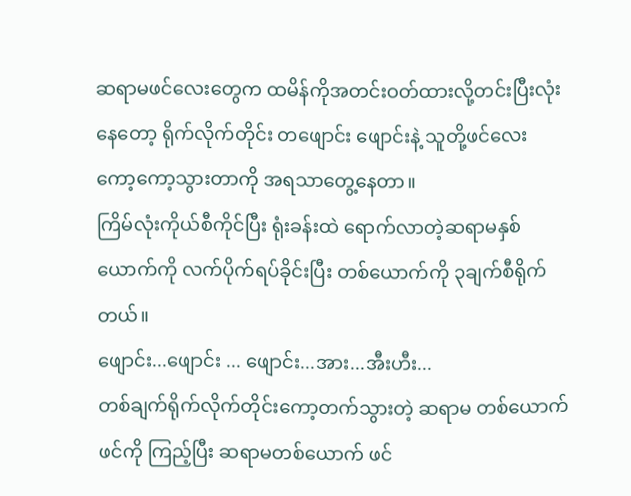ဆရာမဖင်လေးတွေက ထမိန်ကိုအတင်းဝတ်ထားလို့တင်းပြီးလုံးနေတော့ ရိုက်လိုက်တိုင်း တဖျောင်း ဖျောင်းနဲ့ သူတို့ဖင်လေး
ကော့ကော့သွားတာကို အရသာတွေ့နေတာ။
ကြိမ်လုံးကိုယ်စီကိုင်ပြီး ရုံးခန်းထဲ ရောက်လာတဲ့ဆရာမနှစ်ယောက်ကို လက်ပိုက်ရပ်ခိုင်းပြီး တစ်ယောက်ကို ၃ချက်စီရိုက်တယ်။
ဖျောင်း...ဖျောင်း ... ဖျောင်း...အား...အီးဟီး...
တစ်ချက်ရိုက်လိုက်တိုင်းကော့တက်သွားတဲ့ ဆရာမ တစ်ယောက်ဖင်ကို ကြည့်ပြီး ဆရာမတစ်ယောက် ဖင်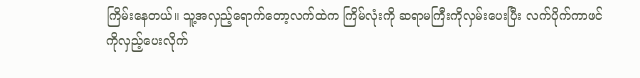ကြိမ်းနေတယ်။ သူ့အလှည့်ရောက်တော့လက်ထဲက ကြိမ်လုံးကို ဆရာမကြီးကိုလှမ်းပေးပြီး လက်ပိုက်ကာဖင်ကိုလှည့်ပေးလိုက်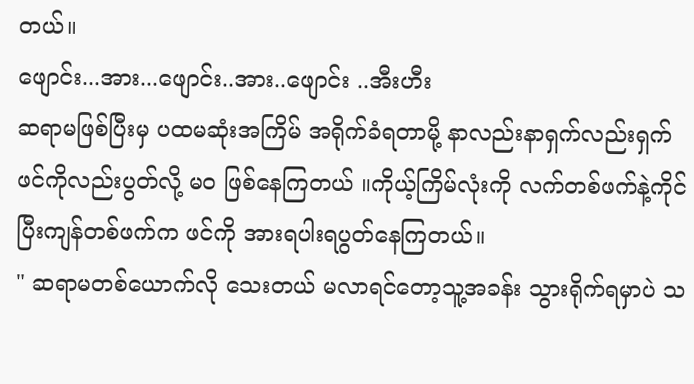တယ်။
ဖျောင်း...အား...ဖျောင်း..အား..ဖျောင်း ..အီးဟီး
ဆရာမဖြစ်ပြီးမှ ပထမဆုံးအကြိမ် အရိုက်ခံရတာမို့ နာလည်းနာရှက်လည်းရှက် ဖင်ကိုလည်းပွတ်လို့ မဝ ဖြစ်နေကြတယ် ။ကိုယ့်ကြိမ်လုံးကို လက်တစ်ဖက်နဲ့ကိုင်ပြီးကျန်တစ်ဖက်က ဖင်ကို အားရပါးရပွတ်နေကြတယ်။
" ဆရာမတစ်ယောက်လို သေးတယ် မလာရင်တော့သူ့အခန်း သွားရိုက်ရမှာပဲ သ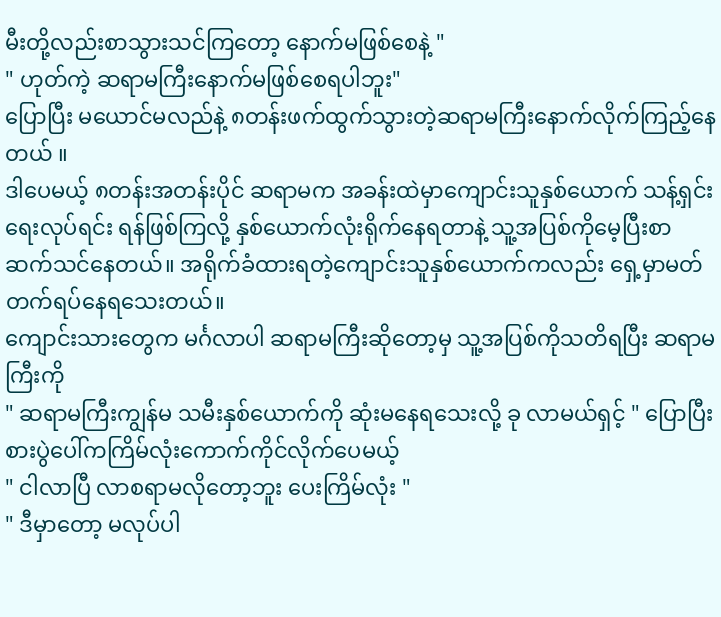မီးတို့လည်းစာသွားသင်ကြတော့ နောက်မဖြစ်စေနဲ့ "
" ဟုတ်ကဲ့ ဆရာမကြီးနောက်မဖြစ်စေရပါဘူး"
ပြောပြီး မယောင်မလည်နဲ့ ၈တန်းဖက်ထွက်သွားတဲ့ဆရာမကြီးနောက်လိုက်ကြည့်နေတယ် ။
ဒါပေမယ့် ၈တန်းအတန်းပိုင် ဆရာမက အခန်းထဲမှာကျောင်းသူနှစ်ယောက် သန့်ရှင်းရေးလုပ်ရင်း ရန်ဖြစ်ကြလို့ နှစ်ယောက်လုံးရိုက်နေရတာနဲ့ သူ့အပြစ်ကိုမေ့ပြီးစာဆက်သင်နေတယ်။ အရိုက်ခံထားရတဲ့ကျောင်းသူနှစ်ယောက်ကလည်း ရှေ့မှာမတ်တက်ရပ်နေရသေးတယ်။
ကျောင်းသားတွေက မင်္ဂလာပါ ဆရာမကြီးဆိုတော့မှ သူ့အပြစ်ကိုသတိရပြီး ဆရာမကြီးကို
" ဆရာမကြီးကျွန်မ သမီးနှစ်ယောက်ကို ဆုံးမနေရသေးလို့ ခု လာမယ်ရှင့် " ပြောပြီး စားပွဲပေါ်ကကြိမ်လုံးကောက်ကိုင်လိုက်ပေမယ့်
" ငါလာပြီ လာစရာမလိုတော့ဘူး ပေးကြိမ်လုံး "
" ဒီမှာတော့ မလုပ်ပါ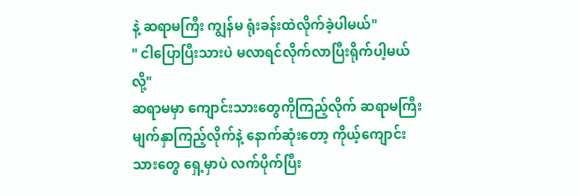နဲ့ ဆရာမကြီး ကျွန်မ ရုံးခန်းထဲလိုက်ခဲ့ပါမယ်"
" ငါပြောပြီးသားပဲ မလာရင်လိုက်လာပြီးရိုက်ပါ့မယ်လို့"
ဆရာမမှာ ကျောင်းသားတွေကိုကြည့်လိုက် ဆရာမကြီးမျက်နှာကြည့်လိုက်နဲ့ နောက်ဆုံးတော့ ကိုယ့်ကျောင်းသားတွေ ရှေ့မှာပဲ လက်ပိုက်ပြီး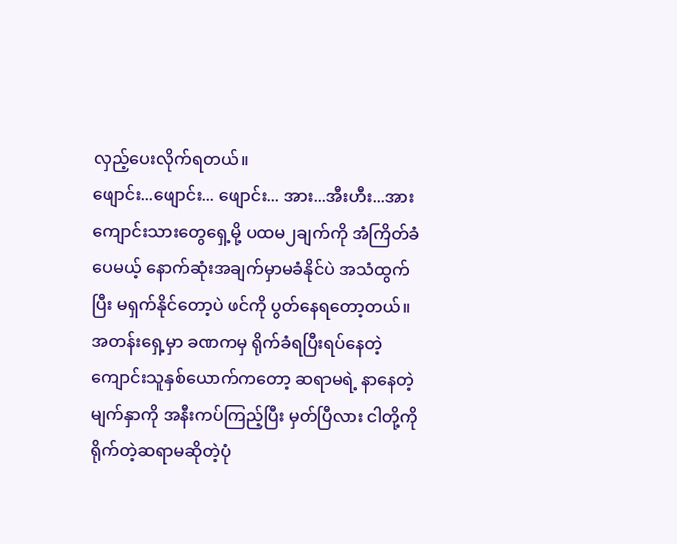လှည့်ပေးလိုက်ရတယ်။
ဖျောင်း...ဖျောင်း... ဖျောင်း... အား...အီးဟီး...အား
ကျောင်းသားတွေရှေ့မို့ ပထမ၂ချက်ကို အံကြိတ်ခံပေမယ့် နောက်ဆုံးအချက်မှာမခံနိုင်ပဲ အသံထွက်ပြီး မရှက်နိုင်တော့ပဲ ဖင်ကို ပွတ်နေရတော့တယ်။
အတန်းရှေ့မှာ ခဏကမှ ရိုက်ခံရပြီးရပ်နေတဲ့ကျောင်းသူနှစ်ယောက်ကတော့ ဆရာမရဲ့ နာနေတဲ့မျက်နှာကို အနီးကပ်ကြည့်ပြီး မှတ်ပြီလား ငါတို့ကိုရိုက်တဲ့ဆရာမဆိုတဲ့ပုံ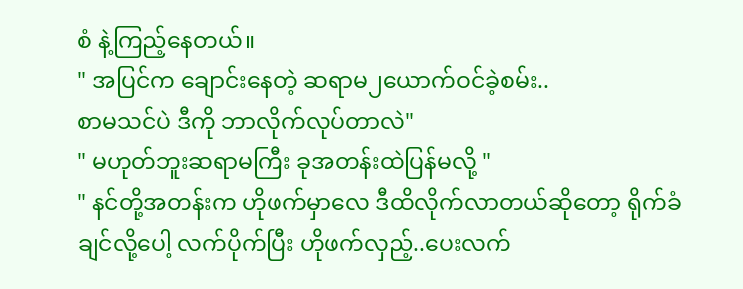စံ နဲ့ကြည့်နေတယ်။
" အပြင်က ချောင်းနေတဲ့ ဆရာမ၂ယောက်ဝင်ခဲ့စမ်း..
စာမသင်ပဲ ဒီကို ဘာလိုက်လုပ်တာလဲ"
" မဟုတ်ဘူးဆရာမကြီး ခုအတန်းထဲပြန်မလို့ "
" နင်တို့အတန်းက ဟိုဖက်မှာလေ ဒီထိလိုက်လာတယ်ဆိုတော့ ရိုက်ခံချင်လို့ပေါ့ လက်ပိုက်ပြီး ဟိုဖက်လှည့်..ပေးလက်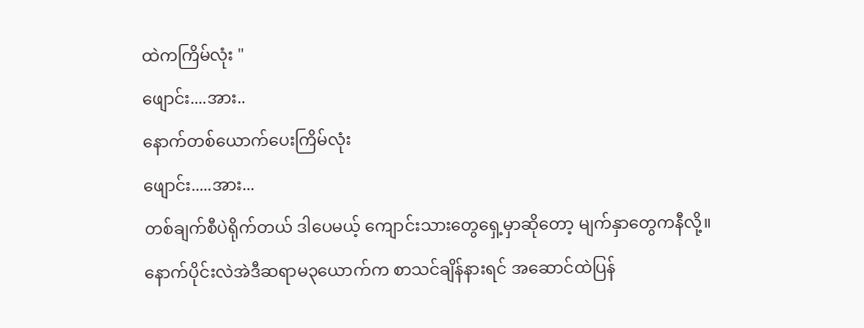ထဲကကြိမ်လုံး "
ဖျောင်း....အား..
နောက်တစ်ယောက်ပေးကြိမ်လုံး
ဖျောင်း.....အား...
တစ်ချက်စီပဲရိုက်တယ် ဒါပေမယ့် ကျောင်းသားတွေရှေ့မှာဆိုတော့ မျက်နှာတွေကနီလို့။
နောက်ပိုင်းလဲအဲဒီဆရာမ၃ယောက်က စာသင်ချိန်နားရင် အဆောင်ထဲပြန်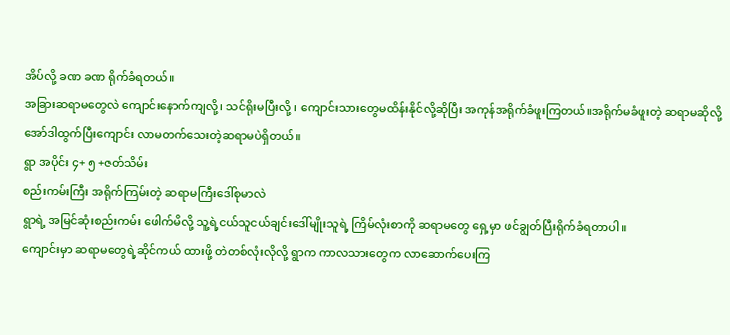အိပ်လို့ ခဏ ခဏ ရိုက်ခံရတယ်။
အခြားဆရာမတွေလဲ ကျောင်းနောက်ကျလို့၊ သင်ရိုးမပြီးလို့ ၊ ကျောင်းသားတွေမထိန်းနိုင်လို့ဆိုပြီး အကုန်အရိုက်ခံဖူးကြတယ်။အရိုက်မခံဖူးတဲ့ ဆရာမဆိုလို့ အော်ဒါထွက်ပြီးကျောင်း လာမတက်သေးတဲ့ဆရာမပဲရှိတယ်။
ရွာ အပိုင်း ၄+ ၅ +ဇတ်သိမ်း
စည်းကမ်းကြီး အရိုက်ကြမ်းတဲ့ ဆရာမကြီးဒေါ်စုမာလဲ
ရွာရဲ့ အမြင်ဆုံးစည်းကမ်း ဖေါက်မိလို့ သူ့ရဲ့ငယ်သူငယ်ချင်းဒေါ်မျိုးသူရဲ့ ကြိမ်လုံးစာကို ဆရာမတွေ ရှေ့မှာ ဖင်ချွတ်ပြီးရိုက်ခံရတာပါ။
ကျောင်းမှာ ဆရာမတွေရဲ့ဆိုင်ကယ် ထားဖို့ တဲတစ်လုံးလိုလို့ ရွာက ကာလသားတွေက လာဆောက်ပေးကြ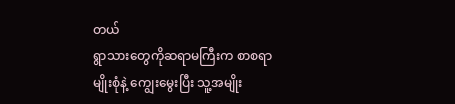တယ်
ရွာသားတွေကိုဆရာမကြီးက စာစရာမျိုးစုံနဲ့ ကျွေးမွေးပြီး သူ့အမျိုး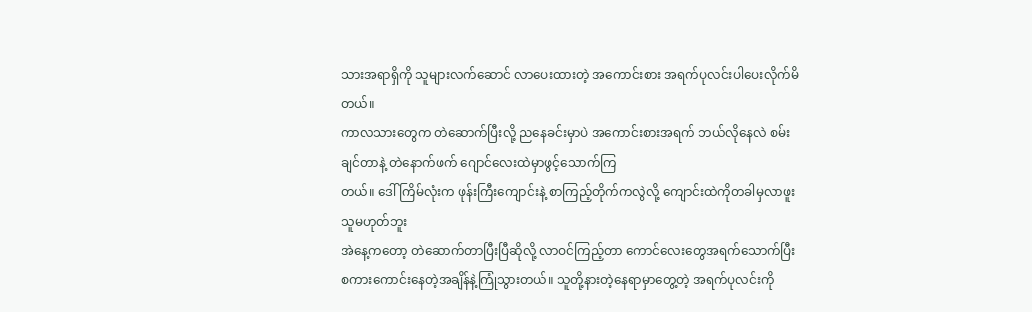သားအရာရှိကို သူများလက်ဆောင် လာပေးထားတဲ့ အကောင်းစား အရက်ပုလင်းပါပေးလိုက်မိတယ်။
ကာလသားတွေက တဲဆောက်ပြီးလို့ ညနေခင်းမှာပဲ အကောင်းစားအရက် ဘယ်လိုနေလဲ စမ်းချင်တာနဲ့ တဲနောက်ဖက် ဂျောင်လေးထဲမှာဖွင့်သောက်ကြ
တယ်။ ဒေါ်ကြိမ်လုံးက ဖုန်းကြီးကျောင်းနဲ့ စာကြည့်တိုက်ကလွဲလို့ ကျောင်းထဲကိုတခါမှလာဖူးသူမဟုတ်ဘူး
အဲနေ့ကတော့ တဲဆောက်တာပြီးပြီဆိုလို့ လာဝင်ကြည့်တာ ကောင်လေးတွေအရက်သောက်ပြီး စကားကောင်းနေတဲ့အချိန်နဲ့ကြုံသွားတယ်။ သူတို့နားတဲ့နေရာမှာတွေ့တဲ့ အရက်ပုလင်းကို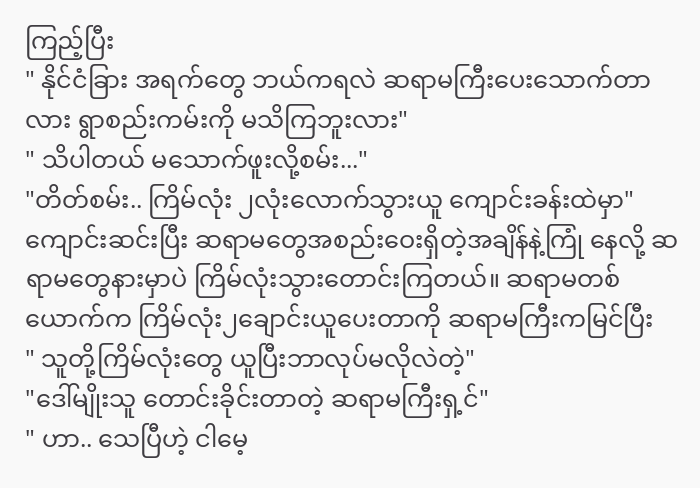ကြည့်ပြီး
" နိုင်ငံခြား အရက်တွေ ဘယ်ကရလဲ ဆရာမကြီးပေးသောက်တာလား ရွာစည်းကမ်းကို မသိကြဘူးလား"
" သိပါတယ် မသောက်ဖူးလို့စမ်း..."
"တိတ်စမ်း.. ကြိမ်လုံး ၂လုံးလောက်သွားယူ ကျောင်းခန်းထဲမှာ"
ကျောင်းဆင်းပြီး ဆရာမတွေအစည်းဝေးရှိတဲ့အချိန်နဲ့ကြုံ နေလို့ ဆရာမတွေနားမှာပဲ ကြိမ်လုံးသွားတောင်းကြတယ်။ ဆရာမတစ်ယောက်က ကြိမ်လုံး၂ချောင်းယူပေးတာကို ဆရာမကြီးကမြင်ပြီး
" သူတို့ကြိမ်လုံးတွေ ယူပြီးဘာလုပ်မလိုလဲတဲ့"
"ဒေါ်မျိုးသူ တောင်းခိုင်းတာတဲ့ ဆရာမကြီးရှ့င်"
" ဟာ.. သေပြီဟဲ့ ငါမေ့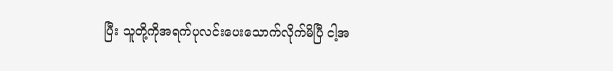ပြီး သူတို့ကိုအရက်ပုလင်းပေးသောက်လိုက်မိပြီ ငါ့အ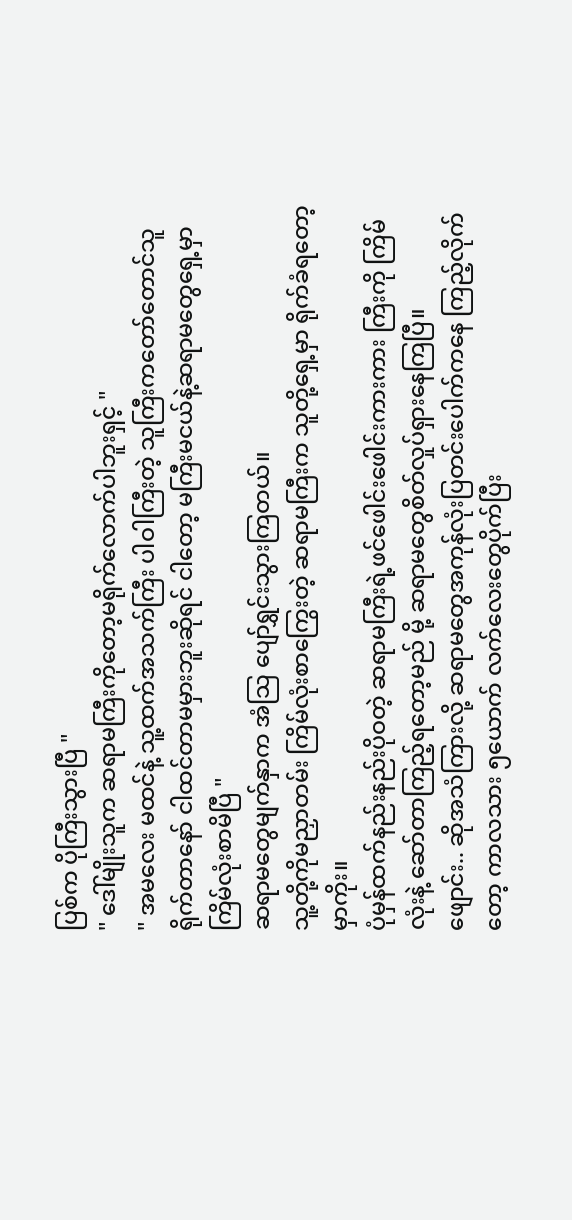ပြစ်က ပိုကြီးသွားပြီ "
" ဒေါ်မျိုးသူက ဆရာမကြီးကိုတော့မရိုက်လောက်ပါဘူးရှင့် "
" အမလေး မထင်နဲ့ သူ့ထက်အသက်ကြီး ပါဝါကြီးတဲ့ သူကြီးကတော်တောင်သူ ရိုက်တာနော် ငါထင်တာမမှားဘူးဆိုရင် ငါတော့ မကြီးမငယ်နဲ့ဆရာမတွေရှေ့မှာ ကြိမ်လုံးစာမိပြီ "
ဆရာမတွေမျက်နှာက အံသြ ပျော်ရွှင်းသွားကြတယ်။
သူ့တို့ကိုမညှာတမ်း ကြိမ်လုံးစာကြွေးတဲ့ ဆရာမကြီးက သူတို့ရှေ့မှာ ရိုက်ခံရတော့မှာကိုး။
ပုံမှန်ထက်နည်းနည်းပိုဝတဲ့ ဆရာမကြီးရဲ့ဖင်ဖေါင်းဖေါင်းကားကား ကြီးကို ကြိမ်လုံးနဲ့ ဆော်တာကြည့်ရတော့မည် မို့ ဆရာမတွေစိတ်လှုပ်ရှားနေကြပြီ။
ဖျောင်း.. ဆိုအသံကြားလို့ ဆရာမတွေအကုန်လုံးပြတင်းပေါက်ကနေ ကြည့်လိုက်တော့ ကာလသား ၅ယောက် လက်လေးတွေပိုက်ပြီး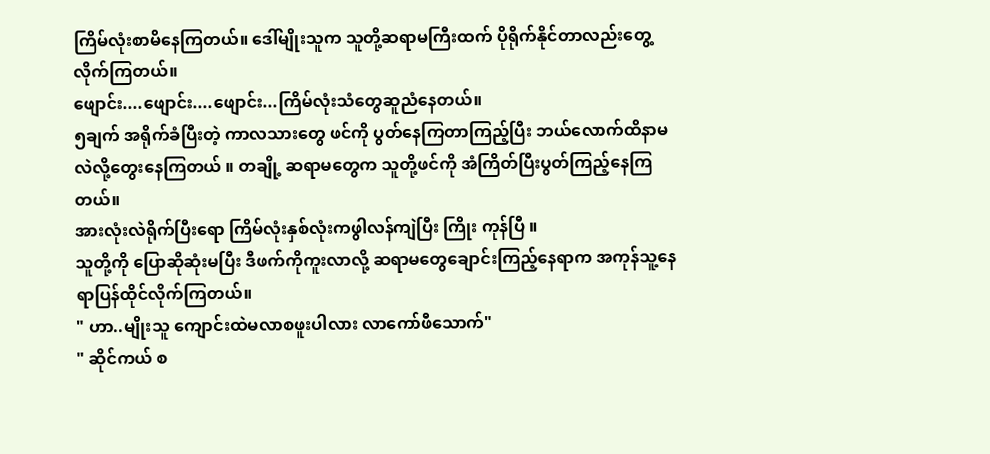ကြိမ်လုံးစာမိနေကြတယ်။ ဒေါ်မျိုးသူက သူတို့ဆရာမကြီးထက် ပိုရိုက်နိုင်တာလည်းတွေ့လိုက်ကြတယ်။
ဖျောင်း....ဖျောင်း....ဖျောင်း...ကြိမ်လုံးသံတွေဆူညံနေတယ်။
၅ချက် အရိုက်ခံပြီးတဲ့ ကာလသားတွေ ဖင်ကို ပွတ်နေကြတာကြည့်ပြီး ဘယ်လောက်ထိနာမလဲလို့တွေးနေကြတယ် ။ တချို့ ဆရာမတွေက သူတို့ဖင်ကို အံကြိတ်ပြီးပွတ်ကြည့်နေကြတယ်။
အားလုံးလဲရိုက်ပြီးရော ကြိမ်လုံးနှစ်လုံးကဖွါလန်ကျဲပြီး ကြိုး ကုန်ပြီ ။
သူတို့ကို ပြောဆိုဆုံးမပြီး ဒီဖက်ကိုကူးလာလို့ ဆရာမတွေချောင်းကြည့်နေရာက အကုန်သူ့နေရာပြန်ထိုင်လိုက်ကြတယ်။
" ဟာ..မျိုးသူ ကျောင်းထဲမလာစဖူးပါလား လာကော်ဖီသောက်"
" ဆိုင်ကယ် စ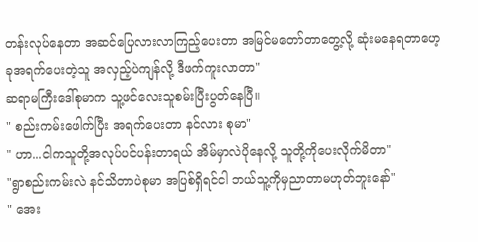တန်းလုပ်နေတာ အဆင်ပြေလားလာကြည့်ပေးတာ အမြင်မတော်တာတွေ့လို့ ဆုံးမနေရတာဟေ့
ခုအရက်ပေးတဲ့သူ အလှည့်ပဲကျန်လို့ ဒီဖက်ကူးလာတာ"
ဆရာမကြီးဒေါ်စုမာက သူ့ဖင်လေးသူစမ်းပြီးပွတ်နေပြီ။
" စည်းကမ်းဖေါက်ပြီး အရက်ပေးတာ နင်လား စုမာ"
" ဟာ...ငါကသူတို့အလုပ်ပင်ပန်းတာရယ် အိမ်မှာလဲပိုနေလို့ သူတို့ကိုပေးလိုက်မိတာ"
"ရွာစည်းကမ်းလဲ နင်သိတာပဲစုမာ အပြစ်ရှိရင်ငါ ဘယ်သူ့ကိုမှညာတာမဟုတ်ဘူးနော်"
" အေး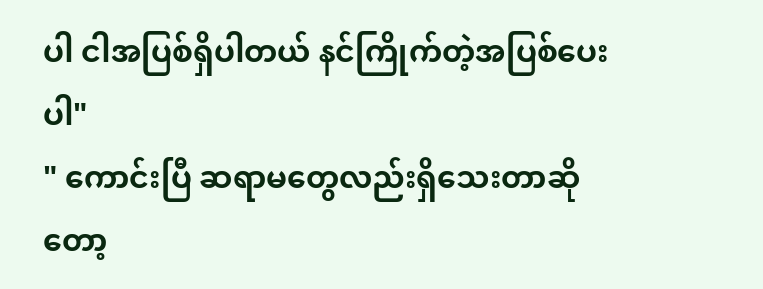ပါ ငါအပြစ်ရှိပါတယ် နင်ကြိုက်တဲ့အပြစ်ပေးပါ"
" ကောင်းပြီ ဆရာမတွေလည်းရှိသေးတာဆိုတော့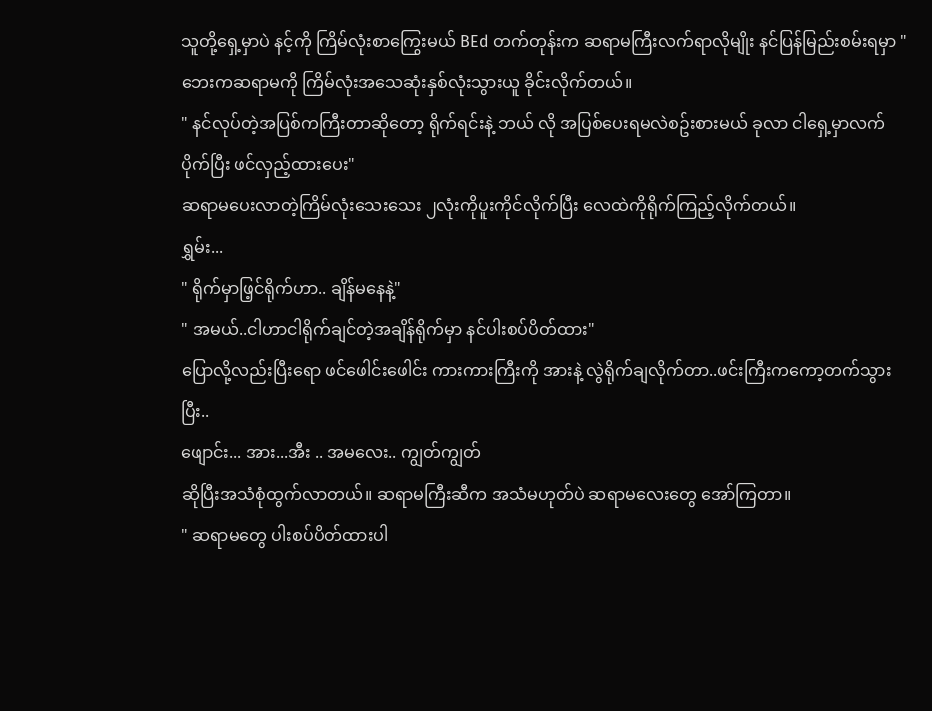သူတို့ရှေ့မှာပဲ နင့်ကို ကြိမ်လုံးစာကြွေးမယ် BEd တက်တုန်းက ဆရာမကြီးလက်ရာလိုမျိုး နင်ပြန်မြည်းစမ်းရမှာ "
ဘေးကဆရာမကို ကြိမ်လုံးအသေဆုံးနှစ်လုံးသွားယူ ခိုင်းလိုက်တယ်။
" နင်လုပ်တဲ့အပြစ်ကကြီးတာဆိုတော့ ရိုက်ရင်းနဲ့ ဘယ် လို အပြစ်ပေးရမလဲစဥ်းစားမယ် ခုလာ ငါရှေ့မှာလက်ပိုက်ပြီး ဖင်လှည့်ထားပေး"
ဆရာမပေးလာတဲ့ကြိမ်လုံးသေးသေး ၂လုံးကိုပူးကိုင်လိုက်ပြီး လေထဲကိုရိုက်ကြည့်လိုက်တယ်။
ရွှမ်း...
" ရိုက်မှာဖြ့င်ရိုက်ဟာ.. ချိန်မနေနဲ့"
" အမယ်..ငါဟာငါရိုက်ချင်တဲ့အချိန်ရိုက်မှာ နင်ပါးစပ်ပိတ်ထား"
ပြောလို့လည်းပြီးရော ဖင်ဖေါင်းဖေါင်း ကားကားကြီးကို အားနဲ့ လွဲရိုက်ချလိုက်တာ..ဖင်းကြီးကကော့တက်သွားပြီး..
ဖျောင်း... အား...အီး .. အမလေး.. ကျွတ်ကျွတ်
ဆိုပြီးအသံစုံထွက်လာတယ်။ ဆရာမကြီးဆီက အသံမဟုတ်ပဲ ဆရာမလေးတွေ အော်ကြတာ။
" ဆရာမတွေ ပါးစပ်ပိတ်ထားပါ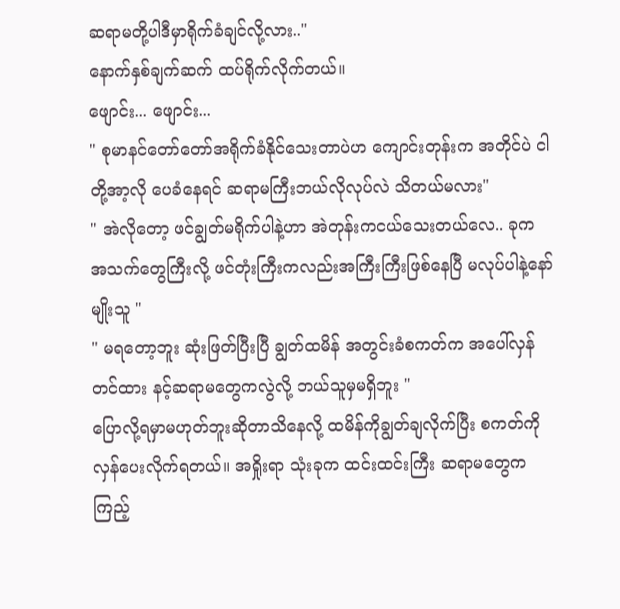ဆရာမတို့ပါဒီမှာရိုက်ခံချင်လို့လား.."
နောက်နှစ်ချက်ဆက် ထပ်ရိုက်လိုက်တယ်။
ဖျောင်း... ဖျောင်း...
" စုမာနင်တော်တော်အရိုက်ခံနိုင်သေးတာပဲဟ ကျောင်းတုန်းက အတိုင်ပဲ ငါတို့အာ့လို ပေခံနေရင် ဆရာမကြီးဘယ်လိုလုပ်လဲ သိတယ်မလား"
" အဲလိုတော့ ဖင်ချွတ်မရိုက်ပါနဲ့ဟာ အဲတုန်းကငယ်သေးတယ်လေ.. ခုက အသက်တွေကြီးလို့ ဖင်တုံးကြီးကလည်းအကြီးကြီးဖြစ်နေပြီ မလုပ်ပါနဲ့နော် မျိုးသူ "
" မရတော့ဘူး ဆုံးဖြတ်ပြီးပြီ ချွတ်ထမိန် အတွင်းခံစကတ်က အပေါ်လှန်တင်ထား နင့်ဆရာမတွေကလွဲလို့ ဘယ်သူမှမရှိဘူး "
ပြောလို့ရမှာမဟုတ်ဘူးဆိုတာသိနေလို့ ထမိန်ကိုချွတ်ချလိုက်ပြီး စကတ်ကိုလှန်ပေးလိုက်ရတယ်။ အရှိုးရာ သုံးခုက ထင်းထင်းကြီး ဆရာမတွေကကြည့်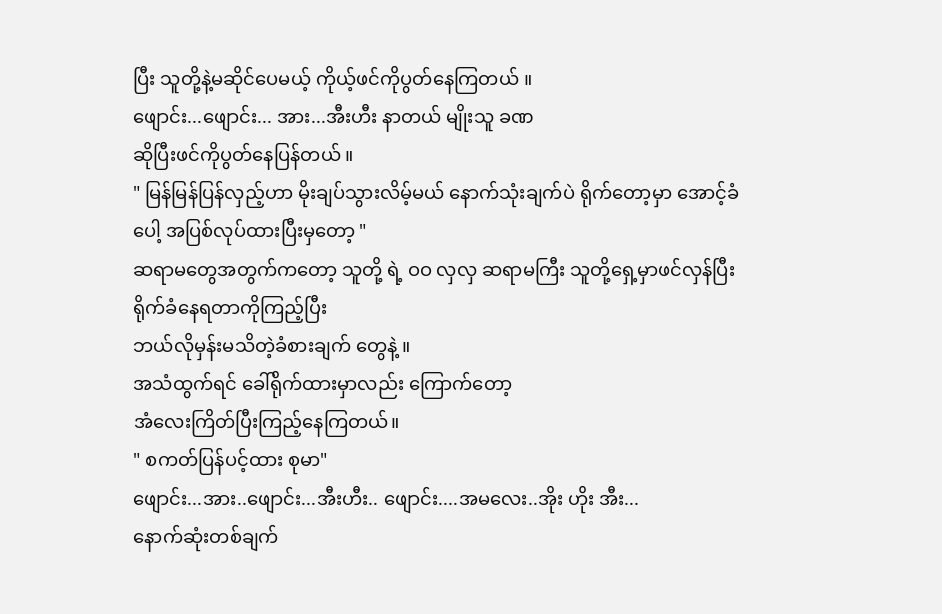ပြီး သူတို့နဲ့မဆိုင်ပေမယ့် ကိုယ့်ဖင်ကိုပွတ်နေကြတယ် ။
ဖျောင်း...ဖျောင်း... အား...အီးဟီး နာတယ် မျိုးသူ ခဏ
ဆိုပြီးဖင်ကိုပွတ်နေပြန်တယ် ။
" မြန်မြန်ပြန်လှည့်ဟာ မိုးချပ်သွားလိမ့်မယ် နောက်သုံးချက်ပဲ ရိုက်တော့မှာ အောင့်ခံပေါ့ အပြစ်လုပ်ထားပြီးမှတော့ "
ဆရာမတွေအတွက်ကတော့ သူတို့ ရဲ့ ဝဝ လှလှ ဆရာမကြီး သူတို့ရှေ့မှာဖင်လှန်ပြီးရိုက်ခံနေရတာကိုကြည့်ပြီး
ဘယ်လိုမှန်းမသိတဲ့ခံစားချက် တွေနဲ့ ။
အသံထွက်ရင် ခေါ်ရိုက်ထားမှာလည်း ကြောက်တော့
အံလေးကြိတ်ပြီးကြည့်နေကြတယ်။
" စကတ်ပြန်ပင့်ထား စုမာ"
ဖျောင်း...အား..ဖျောင်း...အီးဟီး.. ဖျောင်း....အမလေး..အိုး ဟိုး အီး...
နောက်ဆုံးတစ်ချက်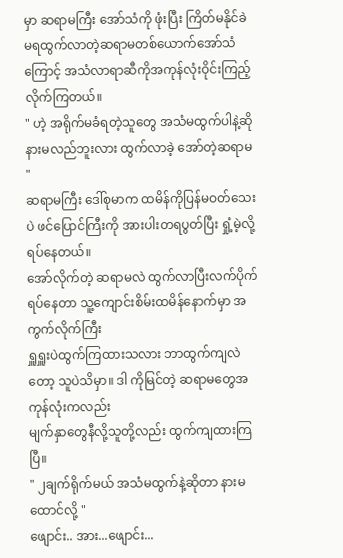မှာ ဆရာမကြီး အော်သံကို ဖုံးပြီး ကြိတ်မနိုင်ခဲမရထွက်လာတဲ့ဆရာမတစ်ယောက်အော်သံကြောင့် အသံလာရာဆီကိုအကုန်လုံးဝိုင်းကြည့်လိုက်ကြတယ်။
" ဟဲ့ အရိုက်မခံရတဲ့သူတွေ အသံမထွက်ပါနဲ့ဆို နားမလည်ဘူးလား ထွက်လာခဲ့ အော်တဲ့ဆရာမ "
ဆရာမကြီး ဒေါ်စုမာက ထမိန်ကိုပြန်မဝတ်သေးပဲ ဖင်ပြောင်ကြီးကို အားပါးတရပွတ်ပြီး ရှုံ့မဲ့လို့ ရပ်နေတယ်။
အော်လိုက်တဲ့ ဆရာမလဲ ထွက်လာပြီးလက်ပိုက်ရပ်နေတာ သူ့ကျောင်းစိမ်းထမိန်နောက်မှာ အကွက်လိုက်ကြီး
ရှူရှူးပဲထွက်ကြထားသလား ဘာထွက်ကျလဲတော့ သူပဲသိမှာ။ ဒါ ကိုမြင်တဲ့ ဆရာမတွေအကုန်လုံးကလည်း
မျက်နှာတွေနီလို့သူတို့လည်း ထွက်ကျထားကြပြီ။
" ၂ချက်ရိုက်မယ် အသံမထွက်နဲ့ဆိုတာ နားမထောင်လို့ "
ဖျောင်း.. အား...ဖျောင်း...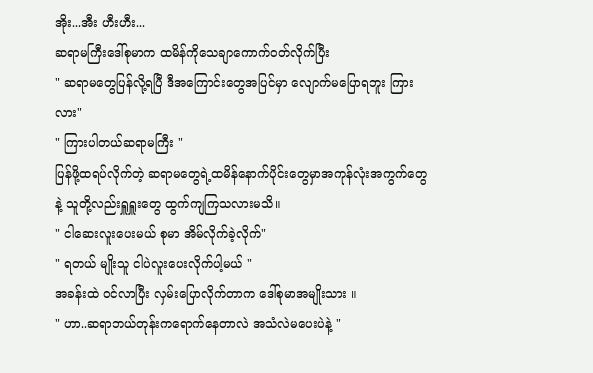အိုး...အီး ဟီးဟီး...
ဆရာမကြီးဒေါ်စုမာက ထမိန်ကိုသေချာကောက်ဝတ်လိုက်ပြီး
" ဆရာမတွေပြန်လို့ရပြီ ဒီအကြောင်းတွေအပြင်မှာ လျောက်မပြောရဘူး ကြားလား"
" ကြားပါတယ်ဆရာမကြီး "
ပြန်ဖို့ထရပ်လိုက်တဲ့ ဆရာမတွေရဲ့ထမိန်နောက်ပိုင်းတွေမှာအကုန်လုံးအကွက်တွေနဲ့ သူတို့လည်းရှူရှူးတွေ ထွက်ကျကြသလားမသိ။
" ငါဆေးလူးပေးမယ် စုမာ အိမ်လိုက်ခဲ့လိုက်"
" ရတယ် မျိုးသူ ငါပဲလူးပေးလိုက်ပါ့မယ် "
အခန်းထဲ ဝင်လာပြီး လှမ်းပြောလိုက်တာက ဒေါ်စုမာအမျိုးသား ။
" ဟာ..ဆရာဘယ်တုန်းကရောက်နေတာလဲ အသံလဲမပေးပဲနဲ့ "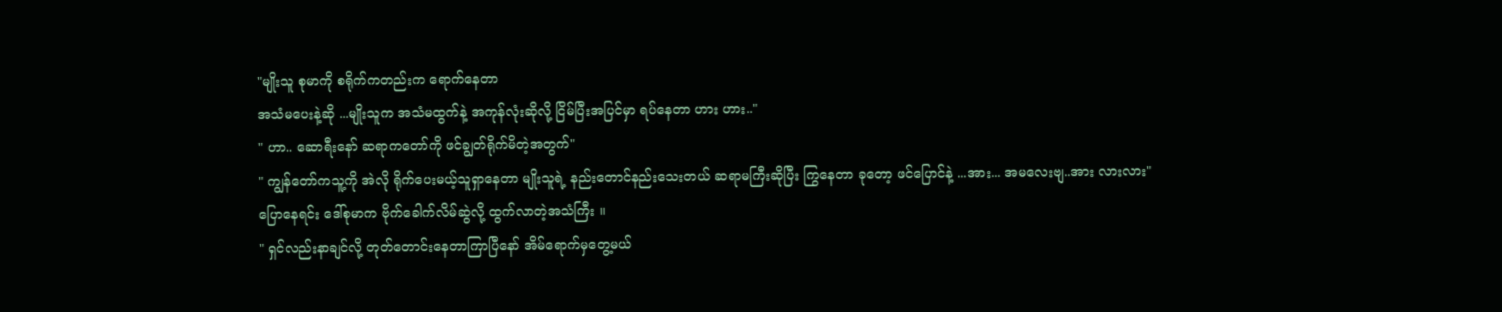"မျိုးသူ စုမာကို စရိုက်ကတည်းက ရောက်နေတာ
အသံမပေးနဲ့ဆို ...မျိုးသူက အသံမထွက်နဲ့ အကုန်လုံးဆိုလို့ ငြိမ်ပြီးအပြင်မှာ ရပ်နေတာ ဟား ဟား.."
" ဟာ.. ဆောရီးနော် ဆရာကတော်ကို ဖင်ချွတ်ရိုက်မိတဲ့အတွက်"
" ကျွန်တော်ကသူ့ကို အဲလို ရိုက်ပေးမယ့်သူရှာနေတာ မျိုးသူရဲ့ နည်းတောင်နည်းသေးတယ် ဆရာမကြီးဆိုပြီး ကြွနေတာ ခုတော့ ဖင်ပြောင်နဲ့ ...အား... အမလေးဗျ..အား လားလား"
ပြောနေရင်း ဒေါ်စုမာက ဗိုက်ခေါက်လိမ်ဆွဲလို့ ထွက်လာတဲ့အသံကြီး ။
" ရှင်လည်းနာချင်လို့ တုတ်တောင်းနေတာကြာပြီနော် အိမ်ရောက်မှတွေ့မယ်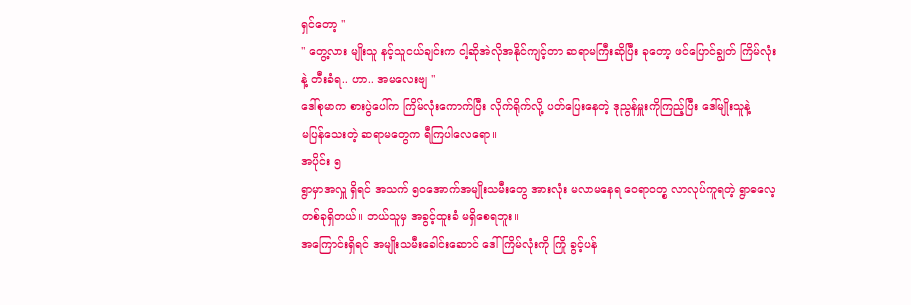ရှင်တော့ "
" တွေ့လား မျိုးသူ နင့်သူငယ်ချင်းက ငါ့ဆိုအဲလိုအနိုင်ကျင့်တာ ဆရာမကြီးဆိုပြီး ခုတော့ ဖင်ပြောင်ချွတ် ကြိမ်လုံး
နဲ့ တီးခံရ.. ဟာ.. အမလေးဗျ "
ဒေါ်စုမာက စားပွဲပေါ်က ကြိမ်လုံးကောက်ပြီး လိုက်ရိုက်လို့ ပတ်ပြေးနေတဲ့ ဒုညွန်မှူးကိုကြည့်ပြီး ဒေါ်မျိုးသူနဲ့
မပြန်သေးတဲ့ ဆရာမတွေက ရီကြပါလေရော။
အပိုင်း ၅
ရွာမှာအလှူ ရှိရင် အသက် ၅၀အောက်အမျိုးသမီးတွေ အားလုံး မလာမနေရ ဝေရာဝတ္စ လာလုပ်ကူရတဲ့ ရွာဓလေ့တစ်ခုရှိတယ်။ ဘယ်သူမှ အခွင့်ထူးခံ မရှိစေရဘူး။
အကြောင်းရှိရင် အမျိုးသမီးခေါင်းဆောင် ဒေါ်ကြိမ်လုံးကို ကြို ခွင့်ပန်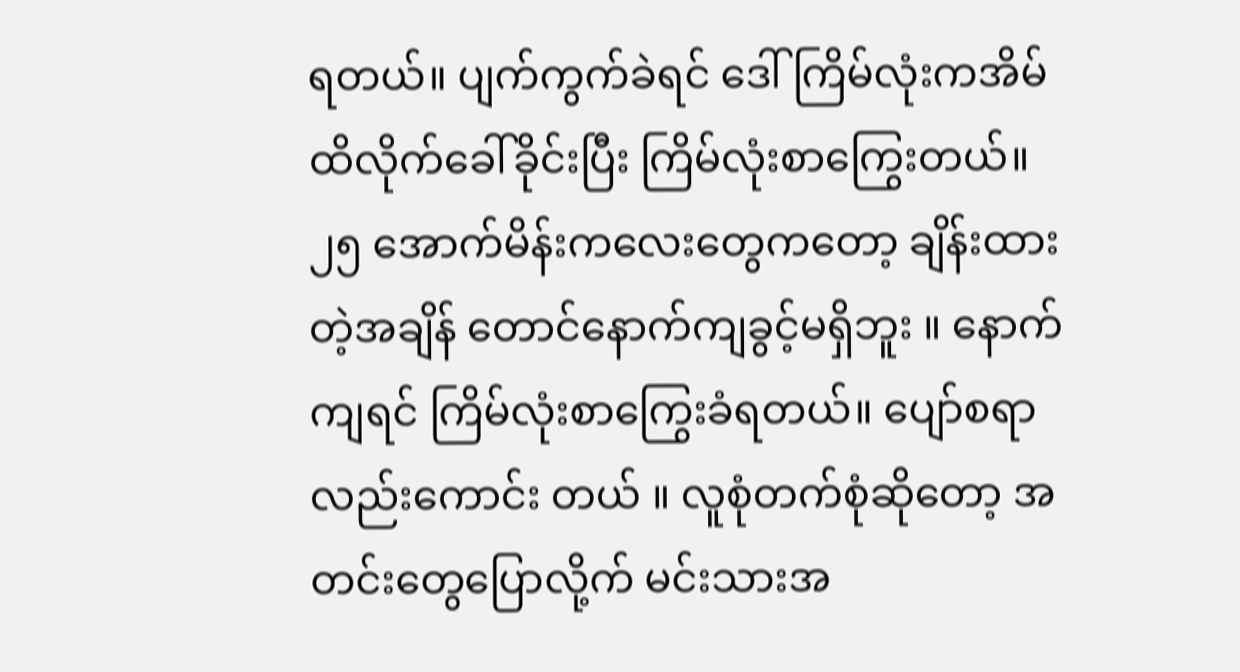ရတယ်။ ပျက်ကွက်ခဲရင် ဒေါ်ကြိမ်လုံးကအိမ်ထိလိုက်ခေါ်ခိုင်းပြီး ကြိမ်လုံးစာကြွေးတယ်။
၂၅ အောက်မိန်းကလေးတွေကတော့ ချိန်းထားတဲ့အချိန် တောင်နောက်ကျခွင့်မရှိဘူး ။ နောက်ကျရင် ကြိမ်လုံးစာကြွေးခံရတယ်။ ပျော်စရာလည်းကောင်း တယ် ။ လူစုံတက်စုံဆိုတော့ အတင်းတွေပြောလို့က် မင်းသားအ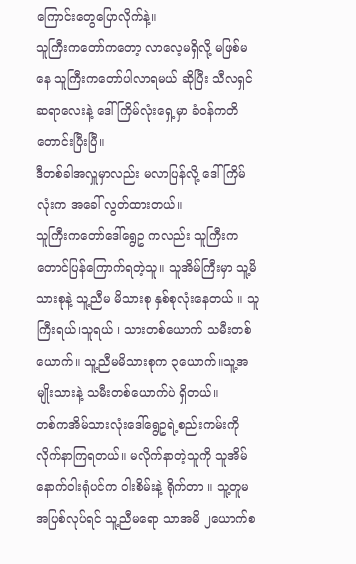ကြောင်းတွေပြောလိုက်နဲ့။
သူကြီးကတော်ကတော့ လာလေ့မရှိလို့ မဖြစ်မနေ သူကြီးကတော်ပါလာရမယ် ဆိုပြီး သီလရှင်ဆရာလေးနဲ့ ဒေါ်ကြိမ်လုံးရှေ့မှာ ခံဝန်ကတိတောင်းပြီးပြီ။
ဒီတစ်ခါအလှူမှာလည်း မလာပြန်လို့ ဒေါ်ကြိမ်လုံးက အခေါ် လွတ်ထားတယ်။
သူကြီးကတော်ဒေါ်ရွေဥ ကလည်း သူကြီးကတောင်ပြန်ကြောက်ရတဲ့သူ။ သူအိမ်ကြီးမှာ သူ့မိသားစုနဲ့ သူ့ညီမ မိသားစု နှစ်စုလုံးနေတယ် ။ သူကြီးရယ်၊သူရယ် ၊ သားတစ်ယောက် သမီးတစ်ယောက်။ သူ့ညီမမိသားစုက ၃ယောက်။သူ့အမျိုးသားနဲ့ သမီးတစ်ယောက်ပဲ ရှိတယ်။
တစ်ကအိမ်သားလုံးဒေါ်ရွေဥရဲ့စည်းကမ်းကိုလိုက်နာကြရတယ်။ မလိုက်နာတဲ့သူကို သူအိမ်နောက်ဝါးရုံပင်က ဝါးစိမ်းနဲ့ ရိုက်တာ ။ သူ့တူမ အပြစ်လုပ်ရင် သူ့ညီမရော သာအမိ ၂ယောက်စ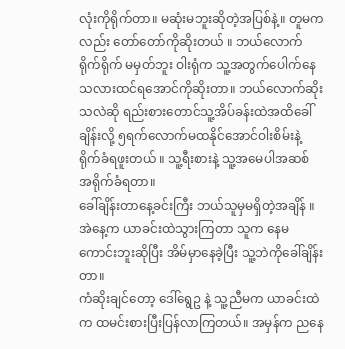လုံးကိုရိုက်တာ။ မဆုံးမဘူးဆိုတဲ့အပြစ်နဲ့။ တူမကလည်း တော်တော်ကိုဆိုးတယ် ။ ဘယ်လောက်ရိုက်ရိုက် မမှတ်ဘူး ဝါးရုံက သူ့အတွက်ပေါက်နေသလားထင်ရအောင်ကိုဆိုးတာ။ ဘယ်လောက်ဆိုးသလဲဆို ရည်းစားတောင်သူ့အိပ်ခန်းထဲအထိခေါ်ချိန်းလို့ ၅ရက်လောက်မထနိုင်အောင်ဝါးစိမ်းနဲ့ ရိုက်ခံရဖူးတယ် ။ သူ့ရီးစားနဲ့ သူ့အမေပါအဆစ် အရိုက်ခံရတာ။
ခေါ်ချိန်းတာနေ့ခင်းကြီး ဘယ်သူမှမရှိတဲ့အချိန် ။
အဲနေ့က ယာခင်းထဲသွားကြတာ သူက နေမကောင်းဘူးဆိုပြီး အိမ်မှာနေခဲ့ပြီး သူ့ဘဲကိုခေါ်ချိန်းတာ။
ကံဆိုးချင်တော့ ဒေါ်ရွေဥ နဲ့ သူ့ညီမက ယာခင်းထဲက ထမင်းစားပြီးပြန်လာကြတယ်။ အမှန်က ညနေ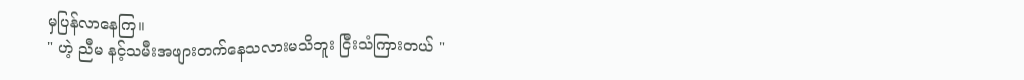မှပြန်လာနေကြ။
" ဟဲ့ ညီမ နင့်သမီးအဖျားတက်နေသလားမသိဘူး ငြီးသံကြားတယ် "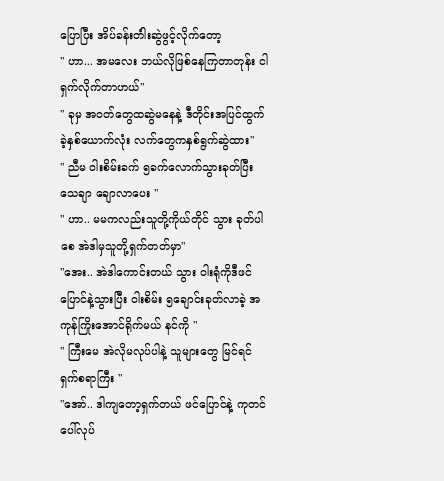ပြောပြီး အိပ်ခန်းတံါးဆွဲဖွင့်လိုက်တော့
" ဟာ... အမလေး ဘယ်လိုဖြစ်နေကြတာတုန်း ငါရှက်လိုက်တာဟယ်"
" ခုမှ အဝတ်တွေထဆွဲမနေနဲ့ ဒီတိုင်းအပြင်ထွက်ခဲ့နှစ်ယောက်လုံး လက်တွေကနှစ်ရွက်ဆွဲထား"
" ညီမ ဝါးစိမ်းခက် ၅ခက်လောက်သွားခုတ်ပြီးသေချာ ချောလာပေး "
" ဟာ.. မမကလည်းသူတို့ကိုယ်တိုင် သွား ခုတ်ပါစေ အဲဒါမှသူတို့ရှက်တတ်မှာ"
"အေး.. အဲဒါကောင်းတယ် သွား ဝါးရုံကိုဒီဖင်ပြောင်နဲ့သွားပြီး ဝါးစိမ်း ၅ချောင်းခုတ်လာခဲ့ အကုန်ကြိုးအောင်ရိုက်မယ် နင်ကို "
" ကြီးမေ အဲလိုမလုပ်ပါနဲ့ သူများတွေ မြင်ရင် ရှက်စရာကြီး "
"အော်.. ဒါကျတော့ရှက်တယ် ဖင်ပြောင်နဲ့ ကုတင်ပေါ်လုပ်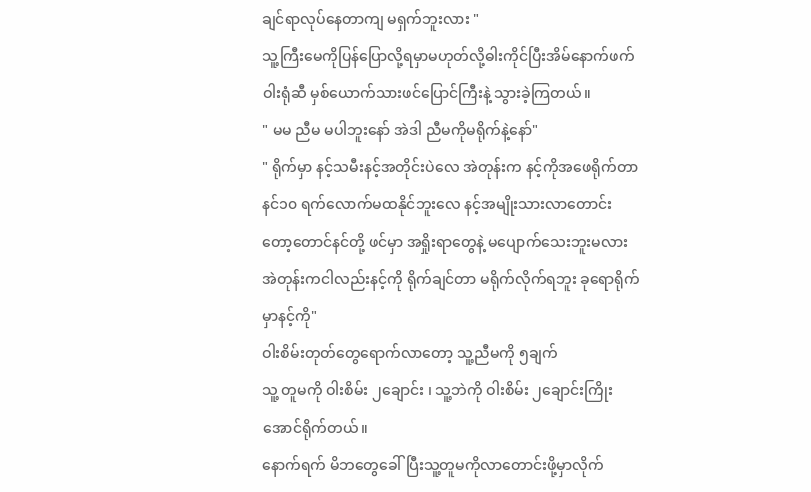ချင်ရာလုပ်နေတာကျ မရှက်ဘူးလား "
သူ့ကြီးမေကိုပြန်ပြောလို့ရမှာမဟုတ်လို့ဓါးကိုင်ပြီးအိမ်နောက်ဖက် ဝါးရုံဆီ မှစ်ယောက်သားဖင်ပြောင်ကြီးနဲ့ သွားခဲ့ကြတယ်။
" မမ ညီမ မပါဘူးနော် အဲဒါ ညီမကိုမရိုက်နဲ့နော်"
" ရိုက်မှာ နင့်သမီးနင့်အတိုင်းပဲလေ အဲတုန်းက နင့်ကိုအဖေရိုက်တာ နင်၁၀ ရက်လောက်မထနိုင်ဘူးလေ နင့်အမျိုးသားလာတောင်းတော့တောင်နင်တို့ ဖင်မှာ အရှိုးရာတွေနဲ့ မပျောက်သေးဘူးမလား အဲတုန်းကငါလည်းနင့်ကို ရိုက်ချင်တာ မရိုက်လိုက်ရဘူး ခုရောရိုက်မှာနင့်ကို"
ဝါးစိမ်းတုတ်တွေရောက်လာတော့ သူ့ညီမကို ၅ချက်
သူ့ တူမကို ဝါးစိမ်း ၂ချောင်း ၊ သူ့ဘဲကို ဝါးစိမ်း ၂ချောင်းကြိုးအောင်ရိုက်တယ်။
နောက်ရက် မိဘတွေခေါ်ပြီးသူ့တူမကိုလာတောင်းဖို့မှာလိုက်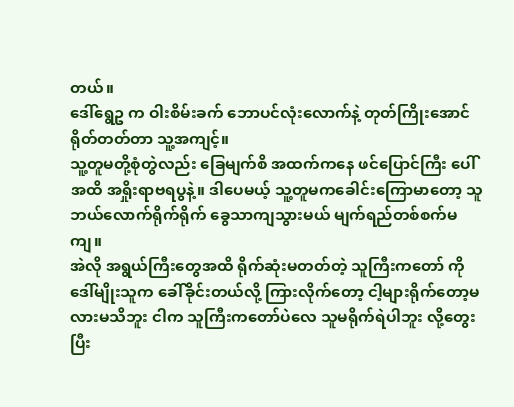တယ်။
ဒေါ်ရွေဥ က ဝါးစိမ်းခက် ဘောပင်လုံးလောက်နဲ့ တုတ်ကြိုးအောင်ရိုတ်တတ်တာ သူ့အကျင့်။
သူ့တူမတို့စုံတွဲလည်း ခြေမျက်စိ အထက်ကနေ ဖင်ပြောင်ကြီး ပေါ်အထိ အရှိုးရာဗရပွနဲ့။ ဒါပေမယ့် သူ့တူမကခေါင်းကြောမာတော့ သူဘယ်လောက်ရိုက်ရိုက် ခွေသာကျသွားမယ် မျက်ရည်တစ်စက်မကျ။
အဲလို အရွယ်ကြီးတွေအထိ ရိုက်ဆုံးမတတ်တဲ့ သူကြီးကတော် ကို ဒေါ်မျိုးသူက ခေါ်ခိုင်းတယ်လို့ ကြားလိုက်တော့ ငါ့များရိုက်တော့မလားမသိဘူး ငါက သူကြီးကတော်ပဲလေ သူမရိုက်ရဲပါဘူး လို့တွေးပြီး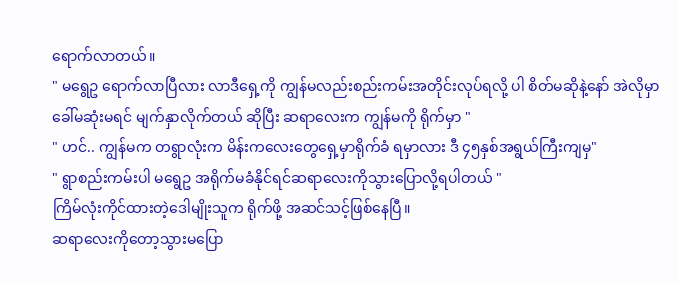ရောက်လာတယ်။
" မရွေဥ ရောက်လာပြီလား လာဒီရှေ့ကို ကျွန်မလည်းစည်းကမ်းအတိုင်းလုပ်ရလို့ ပါ စိတ်မဆိုနဲ့နော် အဲလိုမှာခေါ်မဆုံးမရင် မျက်နှာလိုက်တယ် ဆိုပြီး ဆရာလေးက ကျွန်မကို ရိုက်မှာ "
" ဟင်.. ကျွန်မက တရွာလုံးက မိန်းကလေးတွေရှေ့မှာရိုက်ခံ ရမှာလား ဒီ ၄၅နှစ်အရွယ်ကြီးကျမှ"
" ရွာစည်းကမ်းပါ မရွေဥ အရိုက်မခံနိုင်ရင်ဆရာလေးကိုသွားပြောလို့ရပါတယ် "
ကြိမ်လုံးကိုင်ထားတဲ့ဒေါမျိုးသူက ရိုက်ဖို့ အဆင်သင့်ဖြစ်နေပြီ။
ဆရာလေးကိုတော့သွားမပြော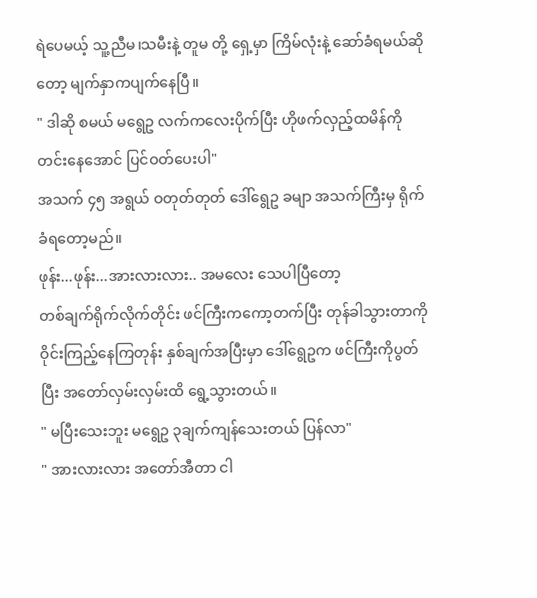ရဲပေမယ့် သူ့ညီမ၊သမီးနဲ့ တူမ တို့ ရှေ့မှာ ကြိမ်လုံးနဲ့ ဆော်ခံရမယ်ဆိုတော့ မျက်နှာကပျက်နေပြီ။
" ဒါဆို စမယ် မရွေဥ လက်ကလေးပိုက်ပြီး ဟိုဖက်လှည့်ထမိန်ကိုတင်းနေအောင် ပြင်ဝတ်ပေးပါ"
အသက် ၄၅ အရွယ် ဝတုတ်တုတ် ဒေါ်ရွေဥ ခမျာ အသက်ကြီးမှ ရိုက်ခံရတော့မည်။
ဖုန်း...ဖုန်း...အားလားလား.. အမလေး သေပါပြီတော့
တစ်ချက်ရိုက်လိုက်တိုင်း ဖင်ကြီးကကော့တက်ပြီး တုန်ခါသွားတာကို ဝိုင်းကြည့်နေကြတုန်း နှစ်ချက်အပြီးမှာ ဒေါ်ရွေဥက ဖင်ကြီးကိုပွတ်ပြီး အတော်လှမ်းလှမ်းထိ ရွေ့သွားတယ်။
" မပြီးသေးဘူး မရွေဥ ၃ချက်ကျန်သေးတယ် ပြန်လာ"
" အားလားလား အတော်အီတာ ငါ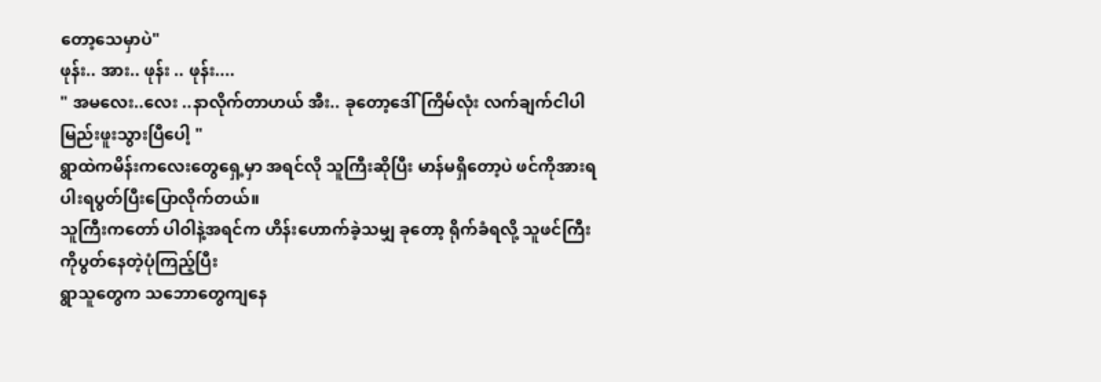တော့သေမှာပဲ"
ဖုန်း.. အား.. ဖုန်း .. ဖုန်း....
" အမလေး..လေး ..နာလိုက်တာဟယ် အီး.. ခုတော့ဒေါ်ကြိမ်လုံး လက်ချက်ငါပါမြည်းဖူးသွားပြီပေါ့ "
ရွာထဲကမိန်းကလေးတွေရှေ့မှာ အရင်လို သူကြီးဆိုပြီး မာန်မရှိတော့ပဲ ဖင်ကိုအားရပါးရပွတ်ပြီးပြောလိုက်တယ်။
သူကြီးကတော် ပါဝါနဲ့အရင်က ဟိန်းဟောက်ခဲ့သမျှ ခုတော့ ရိုက်ခံရလို့ သူဖင်ကြီးကိုပွတ်နေတဲ့ပုံကြည့်ပြီး
ရွာသူတွေက သဘောတွေကျနေ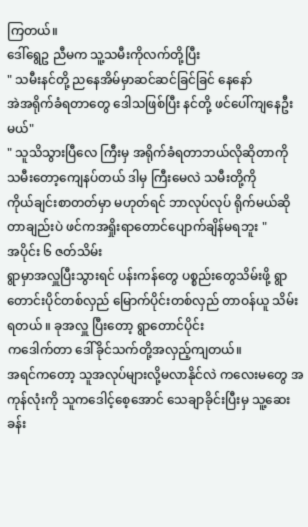ကြတယ်။
ဒေါ်ရွေဥ ညီမက သူ့သမီးကိုလက်တို့ပြီး
" သမီးနင်တို့ ညနေအိမ်မှာဆင်ဆင်ခြင်ခြင် နေနော်
အဲအရိုက်ခံရတာတွေ ဒေါသဖြစ်ပြီး နင်တို့ ဖင်ပေါ်ကျနေဦးမယ်"
" သူသိသွားပြီလေ ကြီးမှ အရိုက်ခံရတာဘယ်လိုဆိုတာကို သမီးတော့ကျေနပ်တယ် ဒါမှ ကြီးမေလဲ သမီးတို့ကို
ကိုယ်ချင်းစာတတ်မှာ မဟုတ်ရင် ဘာလုပ်လုပ် ရိုက်မယ်ဆိုတာချည်းပဲ ဖင်ကအရှိုးရာတောင်ပျောက်ချိန်မရဘူး "
အပိုင်း ၆ ဇတ်သိမ်း
ရွာမှာအလှူပြီးသွားရင် ပန်းကန်တွေ ပစ္စည်းတွေသိမ်းဖို့ ရွာတောင်းပိုင်တစ်လှည် မြောက်ပိုင်းတစ်လှည် တာဝန်ယူ သိမ်းရတယ် ။ ခုအလှူ ပြီးတော့ ရွာတောင်ပိုင်း
ကဒေါက်တာ ဒေါ်ခိုင်သက်တို့အလှည့်ကျတယ်။
အရင်ကတော့ သူအလုပ်များလို့မလာနိုင်လဲ ကလေးမတွေ အကုန်လုံးကို သူကဒေါင့်စေ့အောင် သေချာခိုင်းပြီးမှ သူ့ဆေးခန်း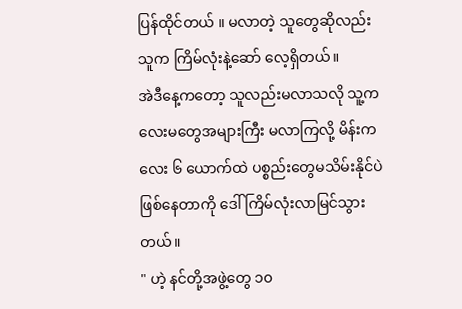ပြန်ထိုင်တယ် ။ မလာတဲ့ သူတွေဆိုလည်း
သူက ကြိမ်လုံးနဲ့ဆော် လေ့ရှိတယ်။
အဲဒီနေ့ကတော့ သူလည်းမလာသလို သူ့ကလေးမတွေအများကြီး မလာကြလို့ မိန်းကလေး ၆ ယောက်ထဲ ပစ္စည်းတွေမသိမ်းနိုင်ပဲ ဖြစ်နေတာကို ဒေါ်ကြိမ်လုံးလာမြင်သွားတယ်။
" ဟဲ့ နင်တို့အဖွဲ့တွေ ၁၀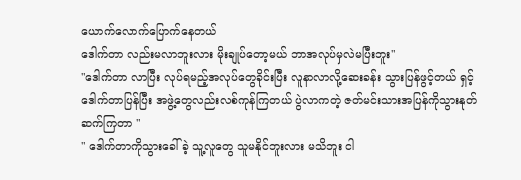ယောက်လောက်ပြောက်နေတယ်
ဒေါက်တာ လည်းမလာဘူးလား မိုးချုပ်တော့မယ် ဘာအလုပ်မှလဲမပြီးဘူး"
"ဒေါက်တာ လာပြီး လုပ်ရမည့်အလုပ်တွေခိုင်းပြီး လူနာလာလို့ဆေးခန်း သွားပြန်ဖွင့်တယ် ရှင့် ဒေါက်တာပြန်ပြီး အဖွဲ့တွေလည်းလစ်ကုန်ကြတယ် ပွဲလာကတဲ့ ဇတ်မင်းသားအပြန်ကိုသွားနုတ်ဆက်ကြတာ "
" ဒေါက်တာကိုသွားခေါ် ခဲ့ သူ့လူတွေ သူမနိုင်ဘူးလား မသိဘူး ငါ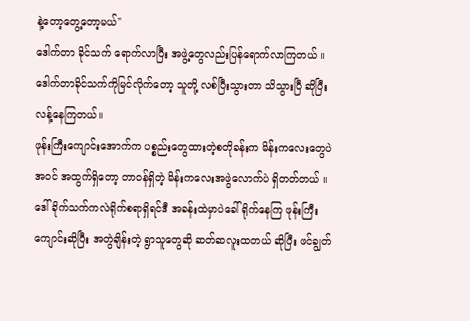နဲ့တော့တွေ့တော့မယ်"
ဒေါက်တာ ခိုင်သက် ရောက်လာပြီး အဖွဲ့တွေလည်းပြန်ရောက်လာကြတယ် ။
ဒေါက်တာခိုင်သက်ကိုမြင်လိုက်တော့ သူတို့ လစ်ပြီးသွားတာ သိသွားပြီ ဆိုပြီး လန့်နေကြတယ်။
ဖုန်းကြီးကျောင်းအောက်က ပစ္စည်းတွေထားတဲ့စတိုခန်းက မိန်းကလေးတွေပဲ အဝင် အထွက်ရှိတော့ တာဝန်ရှိတဲ့ မိန်းကလေးအဖွဲလောက်ပဲ ရှိတတ်တယ် ။
ဒေါ်ခိုက်သက်ကလဲရိုက်စရာရှိရင်ဒီ အခန်းထဲမှာပဲခေါ်ရိုက်နေကြ ဖုန်းကြီးကျောင်းဆိုပြီး အတွဲချိန်းတဲ့ ရွာသူတွေဆို ဆတ်ဆလူးထတယ် ဆိုပြီး ဖင်ချွတ်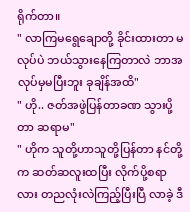ရိုက်တာ။
" လာကြမရွေချောတို့ ခိုင်းထားတာ မလုပ်ပဲ ဘယ်သွားနေကြတာလဲ ဘာအလုပ်မှမပြီးဘူး ခုချိန်အထိ"
" ဟို.. ဇတ်အဖွဲပြန်တာခဏ သွားပို့တာ ဆရာမ"
" ဟိုက သူတို့ဟာသူတို့ပြန်တာ နင်တို့က ဆတ်ဆလူးထပြီး လိုက်ပို့စရာလား တညလုံးလဲကြည့်ပြီးပြီ လာခဲ့ ဒီ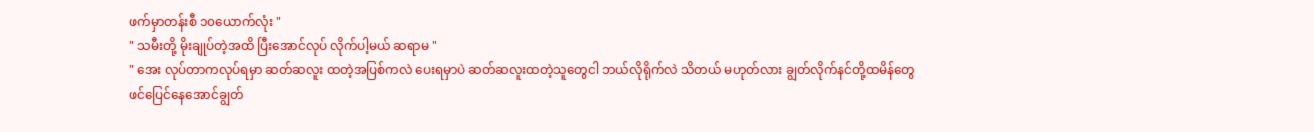ဖက်မှာတန်းစီ ၁၀ယောက်လုံး "
" သမီးတို့ မိုးချုပ်တဲ့အထိ ပြီးအောင်လုပ် လိုက်ပါ့မယ် ဆရာမ "
" အေး လုပ်တာကလုပ်ရမှာ ဆတ်ဆလူး ထတဲ့အပြစ်ကလဲ ပေးရမှာပဲ ဆတ်ဆလူးထတဲ့သူတွေငါ ဘယ်လိုရိုက်လဲ သိတယ် မဟုတ်လား ချွတ်လိုက်နင်တို့ထမိန်တွေ
ဖင်ပြေင်နေအောင်ချွတ်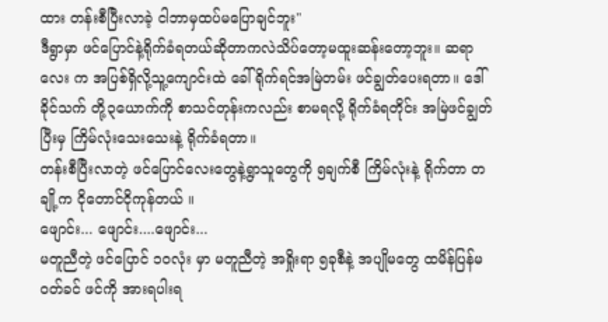ထား တန်းစီပြီးလာခဲ့ ငါဘာမှထပ်မပြောချင်ဘူး"
ဒီရွာမှာ ဖင်ပြောင်နဲ့ရိုက်ခံရတယ်ဆိုတာကလဲသိပ်တော့မထူးဆန်းတော့ဘူး။ ဆရာလေး က အပြစ်ရှိလို့သူ့ကျောင်းထဲ ခေါ်ရိုက်ရင်အမြဲတမ်း ဖင်ချွတ်ပေးရတာ။ ဒေါ်ခိုင်သက် တို့၃ယောက်ကို စာသင်တုန်းကလည်း စာမရလို့ ရိုက်ခံရတိုင်း အမြဲဖင်ချွတ်ပြီးမှ ကြိမ်လုံးသေးသေးနဲ့ ရိုက်ခံရတာ။
တန်းစီပြီးလာတဲ့ ဖင်ပြောင်လေးတွေနဲ့ရွာသူတွေကို ၅ချက်စီ ကြိမ်လုံးနဲ့ ရိုက်တာ တချို့က ငိုတောင်ငိုကုန်တယ် ။
ဖျောင်း... ဖျောင်း....ဖျောင်း...
မတူညီတဲ့ ဖင်ပြောင် ၁၀လုံး မှာ မတူညီတဲ့ အရှိုးရာ ၅ခုစီနဲ့ အပျိုမတွေ ထမိန်ပြန်မဝတ်ခင် ဖင်ကို အားရပါးရ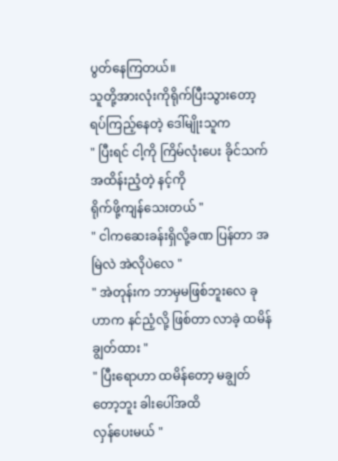ပွတ်နေကြတယ်။
သူတို့အားလုံးကိုရိုက်ပြီးသွားတော့ ရပ်ကြည့်နေတဲ့ ဒေါ်မျိုးသူက
" ပြီးရင် ငါ့ကို ကြိမ်လုံးပေး ခိုင်သက် အထိန်းညံ့တဲ့ နင့်ကို
ရိုက်ဖို့ကျန်သေးတယ် "
" ငါကဆေးခန်းရှိလို့ခဏ ပြန်တာ အမြဲလဲ အဲလိုပဲလေ "
" အဲတုန်းက ဘာမှမဖြစ်ဘူးလေ ခုဟာက နင်ညံ့လို့ ဖြစ်တာ လာခဲ့ ထမိန်ချွတ်ထား "
" ပြီးရောဟာ ထမိန်တော့ မချွတ်တော့ဘူး ခါးပေါ်အထိ
လှန်ပေးမယ် "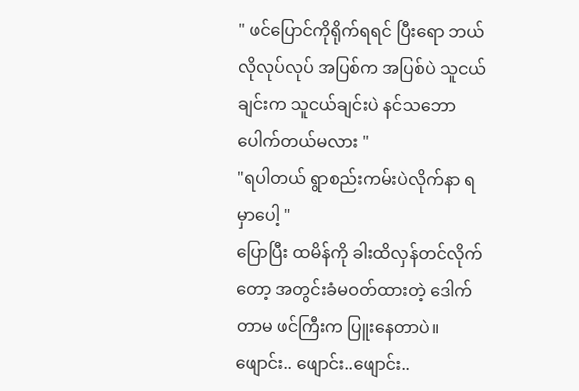" ဖင်ပြောင်ကိုရိုက်ရရင် ပြီးရော ဘယ်လိုလုပ်လုပ် အပြစ်က အပြစ်ပဲ သူငယ်ချင်းက သူငယ်ချင်းပဲ နင်သဘောပေါက်တယ်မလား "
"ရပါတယ် ရွာစည်းကမ်းပဲလိုက်နာ ရမှာပေါ့ "
ပြောပြီး ထမိန်ကို ခါးထိလှန်တင်လိုက်တော့ အတွင်းခံမဝတ်ထားတဲ့ ဒေါက်တာမ ဖင်ကြီးက ပြူးနေတာပဲ။
ဖျောင်း.. ဖျောင်း..ဖျောင်း..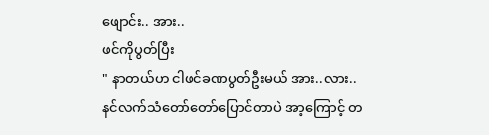ဖျောင်း.. အား..
ဖင်ကိုပွတ်ပြီး
" နာတယ်ဟ ငါဖင်ခဏပွတ်ဦးမယ် အား..လား..
နင်လက်သံတော်တော်ပြောင်တာပဲ အာ့ကြောင့် တ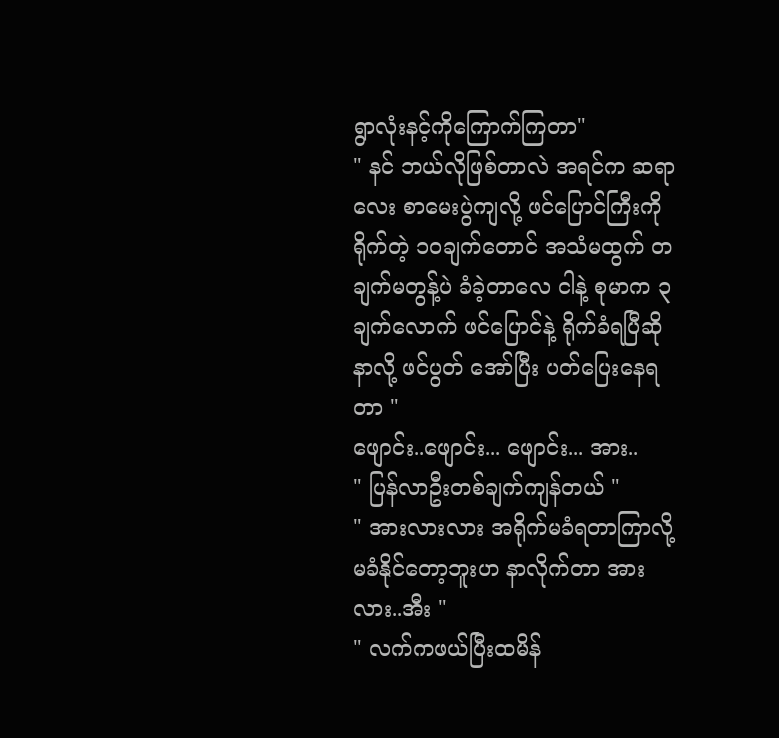ရွာလုံးနင့်ကိုကြောက်ကြတာ"
" နင် ဘယ်လိုဖြစ်တာလဲ အရင်က ဆရာလေး စာမေးပွဲကျလို့ ဖင်ပြောင်ကြီးကို ရိုက်တဲ့ ၁၀ချက်တောင် အသံမထွက် တချက်မတွန့်ပဲ ခံခဲ့တာလေ ငါနဲ့ စုမာက ၃ချက်လောက် ဖင်ပြောင်နဲ့ ရိုက်ခံရပြီဆို နာလို့ ဖင်ပွတ် အော်ပြီး ပတ်ပြေးနေရတာ "
ဖျောင်း..ဖျောင်း... ဖျောင်း... အား..
" ပြန်လာဦးတစ်ချက်ကျန်တယ် "
" အားလားလား အရိုက်မခံရတာကြာလို့မခံနိုင်တော့ဘူးဟ နာလိုက်တာ အားလား..အီး "
" လက်ကဖယ်ပြီးထမိန်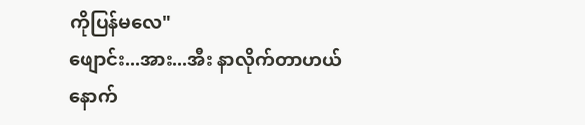ကိုပြန်မလေ"
ဖျောင်း...အား...အီး နာလိုက်တာဟယ်
နောက်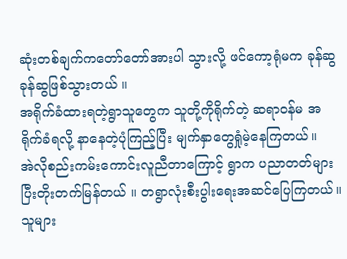ဆုံးတစ်ချက်ကတော်တော်အားပါ သွားလို့ ဖင်ကော့ရုံမက ခုန်ဆွခုန်ဆွဖြစ်သွားတယ် ။
အရိုက်ခံထားရတဲ့ရွာသူတွေက သူတို့ကိုရိုက်တဲ့ ဆရာဝန်မ အရိုက်ခံရလို့ နာနေတဲ့ပုံကြည့်ပြီး မျက်နှာတွေရှုံမဲ့နေကြတယ်။
အဲလိုစည်းကမ်းကောင်းလူညီတာကြောင့် ရွာက ပညာတတ်များပြီးတိုးတက်မြန်တယ် ။ တရွာလုံးစီးပွါးရေးအဆင်ပြေကြတယ်။ သူများ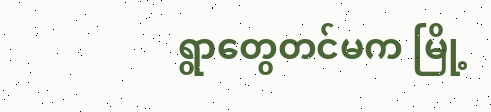ရွာတွေတင်မက မြို့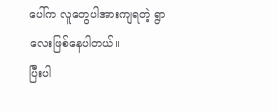ပေါ်က လူတွေပါအားကျရတဲ့ ရွာလေးဖြစ်နေပါတယ်။
ပြီးပါ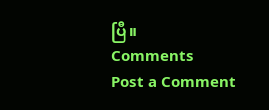ပြီ။
Comments
Post a Comment